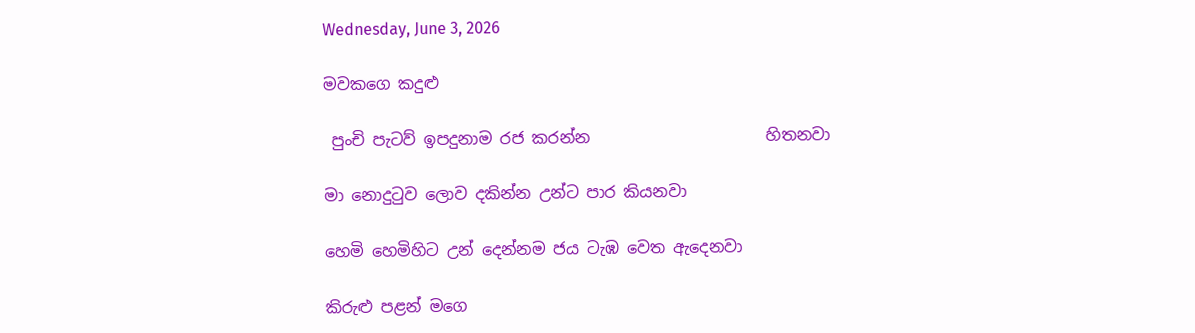Wednesday, June 3, 2026

මවකගෙ කදුළු

 පුංචි පැටව් ඉපදුනාම රජ කරන්න                      හිතනවා

මා නොදුටුව ලොව දකින්න උන්ට පාර කියනවා

හෙමි හෙමිහිට උන් දෙන්නම ජය ටැඹ වෙත ඇදෙනවා

කිරුළු පළන් මගෙ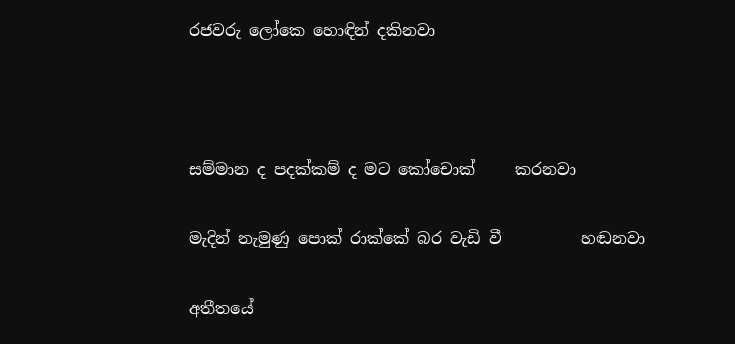රජවරු ලෝකෙ හොඳින් දකිනවා



සම්මාන ද පදක්කම් ද මට කෝචොක්     කරනවා

මැදින් නැමුණු පොක් රාක්කේ බර වැඩි වී          හඬනවා

අතීතයේ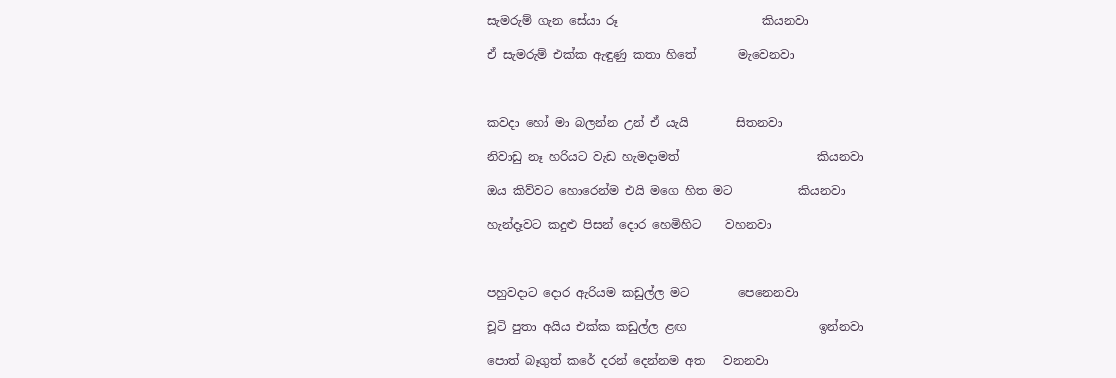සැමරුම් ගැන සේයා රූ                        කියනවා

ඒ සැමරුම් එක්ක ඇඳුණු කතා හිතේ       මැවෙනවා



කවදා හෝ මා බලන්න උන් ඒ යැයි        සිතනවා

නිවාඩු නෑ හරියට වැඩ හැමදාමත්                       කියනවා

ඔය කිව්වට හොරෙන්ම එයි මගෙ හිත මට           කියනවා

හැන්දෑවට කදුළු පිසන් දොර හෙමිහිට    වහනවා



පහුවදාට දොර ඇරියම කඩුල්ල මට        පෙනෙනවා

චූටි පුතා අයිය එක්ක කඩුල්ල ළඟ                      ඉන්නවා

පොත් බෑගුත් කරේ දරන් දෙන්නම අත   වනනවා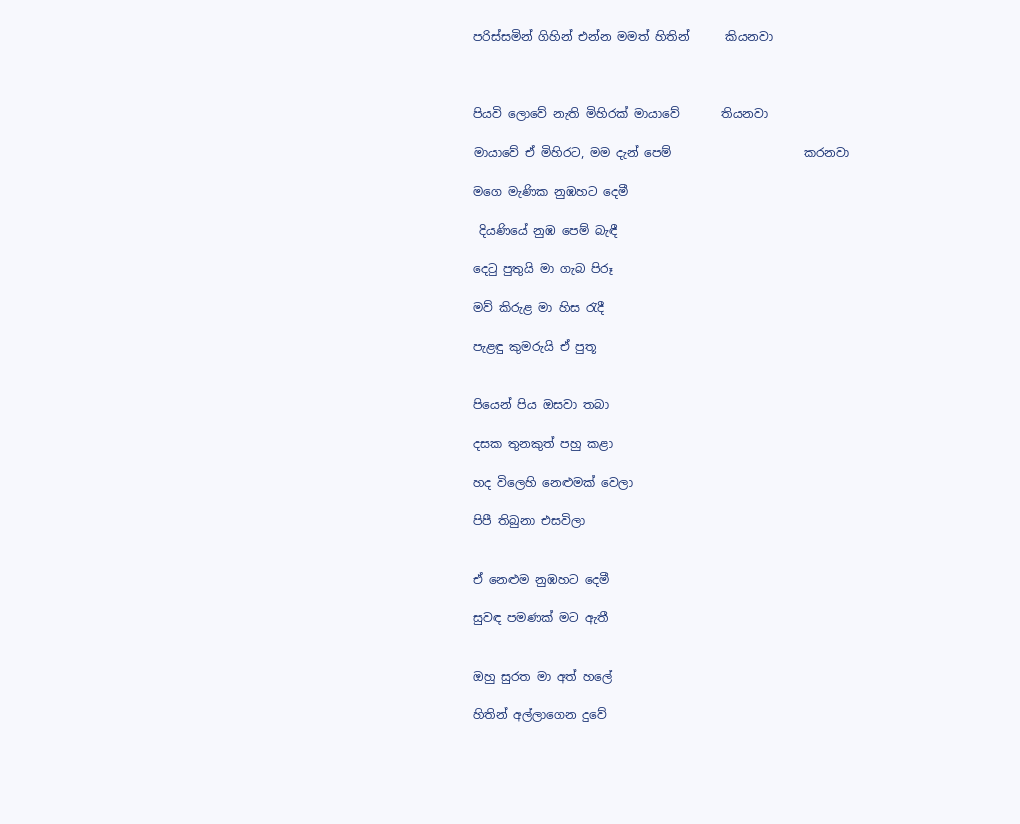පරිස්සමින් ගිහින් එන්න මමත් හිතින්      කියනවා



පියවි ලොවේ නැති මිහිරක් මායාවේ       තියනවා

මායාවේ ඒ මිහිරට, මම දැන් පෙම්                      කරනවා

මගෙ මැණික නුඹහට දෙමී

 දියණියේ නුඹ පෙම් බැඳී

දෙටු පුතුයි මා ගැබ පිරූ

මව් කිරුළ මා හිස රැදී

පැළඳු කුමරුයි ඒ පුතූ


පියෙන් පිය ඔසවා තබා

දසක තුනකුත් පහු කළා

හද විලෙහි නෙළුමක් වෙලා

පිපී තිබුනා එසවිලා


ඒ නෙළුම නුඹහට දෙමී

සුවඳ පමණක් මට ඇතී


ඔහු සුරත මා අත් හලේ

හිතින් අල්ලාගෙන දුවේ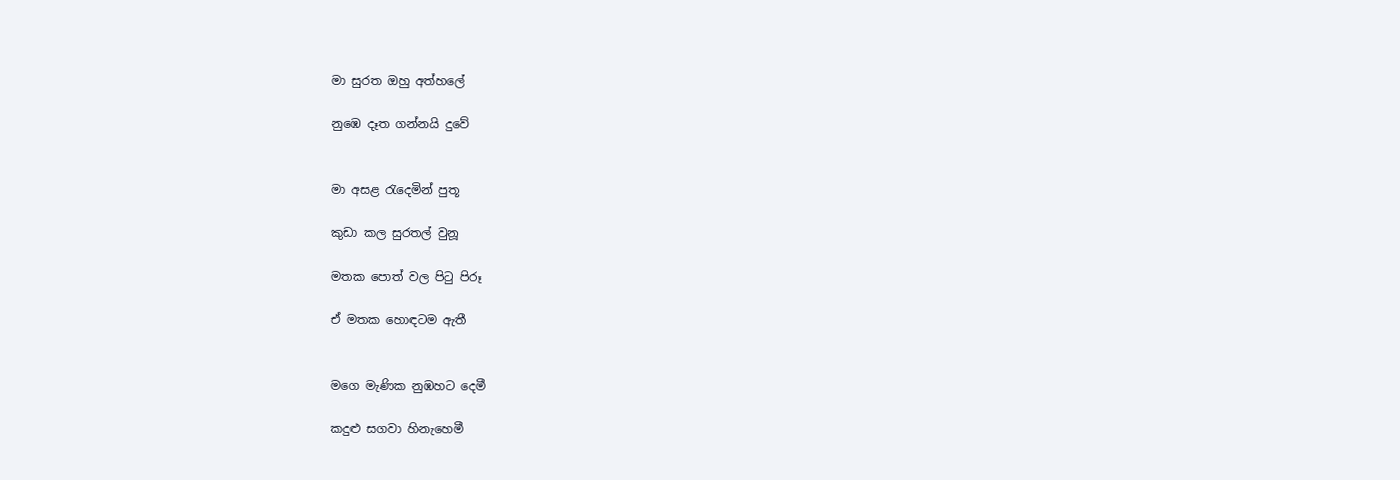මා සුරත ඔහු අත්හලේ

නුඹෙ දෑත ගන්නයි දුවේ


මා අසළ රැදෙමින් පුතූ

කුඩා කල සුරතල් වුනූ

මතක පොත් වල පිටු පිරූ

ඒ මතක හොඳටම ඇතී


මගෙ මැණික නුඹහට දෙමී

කදුළු සගවා හිනැහෙමී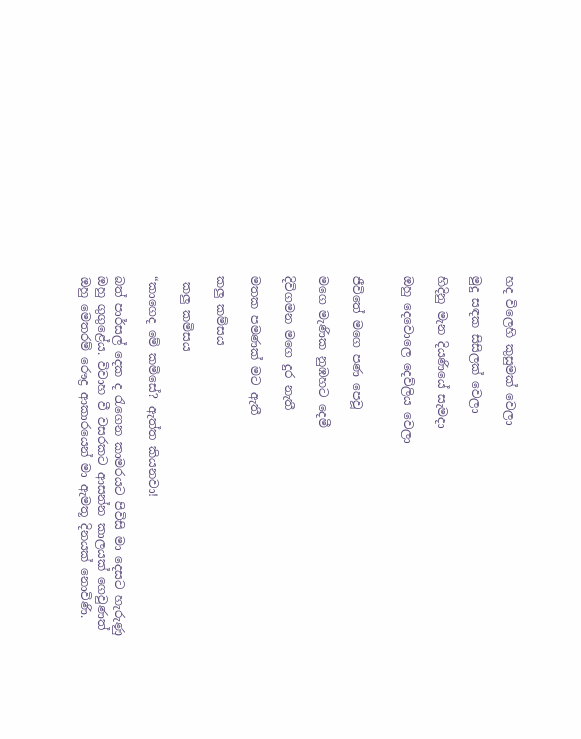හද විලෙහි කුසුමක් වෙලා

මුදු සඳක සිසිලක් වෙලා

හිදිනු මැන දියණියේ සැමදා

ඔහු දෙවොලෙ දෙව්ලිය වෙලා


ජීවිතේ මගෙ පණ පෙවූ

මගෙ මැණික නුඹහට දෙමී

දිවිගමන මගෙ දුර නැතී

මතක පමණක් මට ඇතී

කලු කම්සය

 කලු කමිසය

“කාගෙද මේ කමිසේ? ඇත්ත කියනවා!

බත් පාර්සල් දෙක ද රැගෙන කාමරයට පිවිසි මා දෙසට හැරුණු ඔහු ගුගුළේය. විවාහ වී වසරකට ආසන්න කාලයක් ගෙවුණත් ඔහු මෙතරම් රෞද්‍ර ආකාරයෙන් මා ඇමතූ දිනයක් නොවිණි.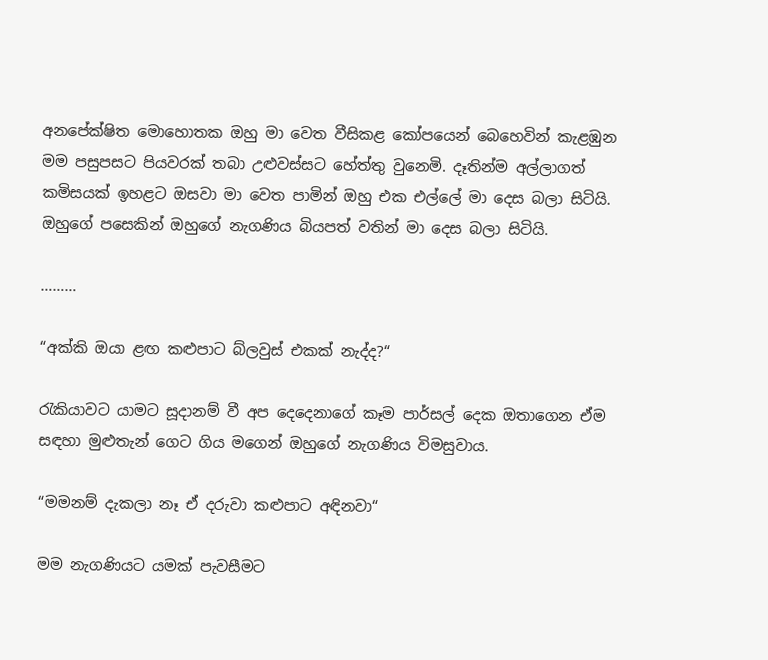අනපේක්ෂිත මොහොතක ඔහු මා වෙත වීසිකළ කෝපයෙන් බෙහෙවින් කැළඹුන මම පසුපසට පියවරක් තබා උළුවස්සට හේත්තු වුනෙමි. දෑතින්ම අල්ලාගත් කමිසයක් ඉහළට ඔසවා මා වෙත පාමින් ඔහු එක එල්ලේ මා දෙස බලා සිටියි. ඔහුගේ පසෙකින් ඔහුගේ නැගණිය බියපත් වතින් මා දෙස බලා සිටියි.

………

“අක්කි ඔයා ළඟ කළුපාට බ්ලවුස් එකක් නැද්ද?“

රැකියාවට යාමට සූදානම් වී අප දෙදෙනාගේ කෑම පාර්සල් දෙක ඔතාගෙන ඒම සඳහා මුළුතැන් ගෙට ගිය මගෙන් ඔහුගේ නැගණිය විමසුවාය.

“මමනම් දැකලා නෑ ඒ දරුවා කළුපාට අඳිනවා“

මම නැගණියට යමක් පැවසීමට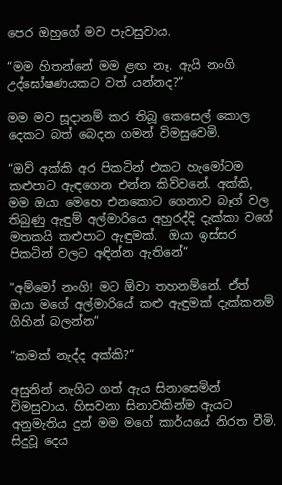පෙර ඔහුගේ මව පැවසුවාය.

“මම හිතන්නේ මම ළඟ නෑ. ඇයි නංගි උද්ඝෝෂණයකට වත් යන්නද?“

මම මව සූදානම් කර තිබූ කෙසෙල් කොල දෙකට බත් බෙදන ගමන් විමසුවෙමි.

“ඔව් අක්කි අර පිකටින් එකට හැමෝටම කළුපාට ඇඳගෙන එන්න කිව්වනේ. අක්කි, මම ඔයා මෙහෙ එනකොට ගෙනාව බෑග් වල තිබුණු ඇඳුම් අල්මාරියෙ අහුරද්දි දැක්කා වගේ මතකයි කළුපාට ඇඳුමක්.  ඔයා ඉස්සර පිකටින් වලට අඳින්න ඇතිනේ“

“අම්මෝ නංගි! මට ඕවා තහනම්නේ. ඒත් ඔයා මගේ අල්මාරියේ කළු ඇඳුමක් දැක්කනම් ගිහින් බලන්න“

“කමක් නැද්ද අක්කි?“

අසුනින් නැගිට ගත් ඇය සිනාසෙමින් විමසුවාය. හිසවනා සිනාවකින්ම ඇයට අනුමැතිය දුන් මම මගේ කාර්යයේ නිරත වීමි. සිදුවූ දෙය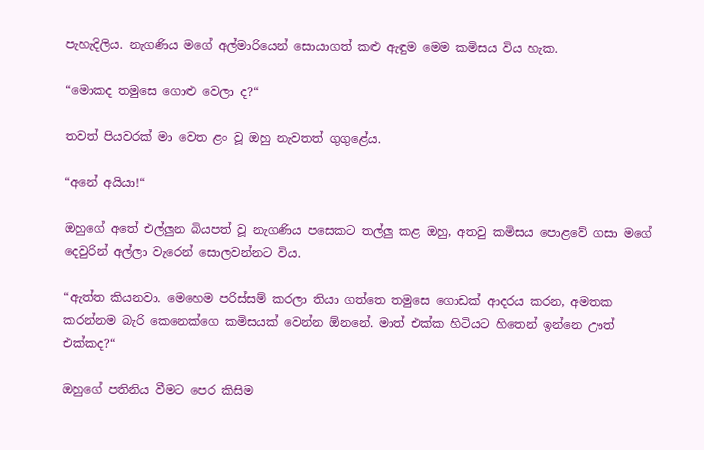පැහැදිලිය. නැගණිය මගේ අල්මාරියෙන් සොයාගත් කළු ඇඳුම මෙම කමිසය විය හැක.

“මොකද තමුසෙ ගොළු වෙලා ද?“

තවත් පියවරක් මා වෙත ළං වූ ඔහු නැවතත් ගුගුළේය.

“අනේ අයියා!“

ඔහුගේ අතේ එල්ලුන බියපත් වූ නැගණිය පසෙකට තල්ලු කළ ඔහු, අතවු කමිසය පොළවේ ගසා මගේ දෙවුරින් අල්ලා වැරෙන් සොලවන්නට විය.

“ඇත්ත කියනවා. මෙහෙම පරිස්සම් කරලා තියා ගත්තෙ තමුසෙ ගොඩක් ආදරය කරන, අමතක කරන්නම බැරි කෙනෙක්ගෙ කමිසයක් වෙන්න ඕනනේ. මාත් එක්ක හිටියට හිතෙන් ඉන්නෙ ඌත් එක්කද?“

ඔහුගේ පතිනිය වීමට පෙර කිසිම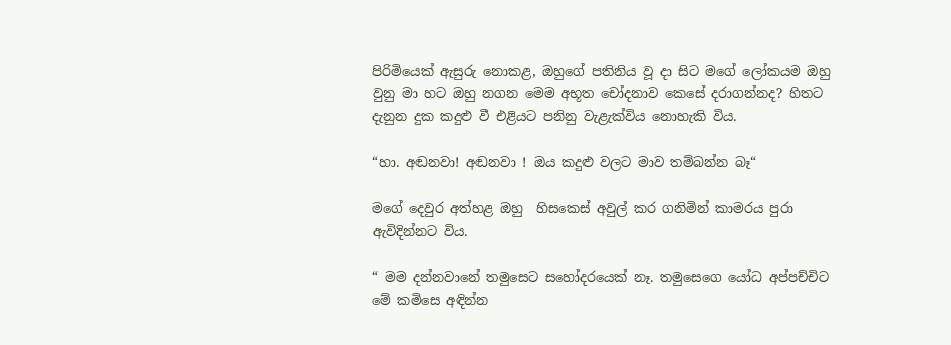පිරිමියෙක් ඇසුරු නොකළ, ඔහුගේ පතිනිය වූ දා සිට මගේ ලෝකයම ඔහු වුනු මා හට ඔහු නගන මෙම අභූත චෝදනාව කෙසේ දරාගන්නද? හිතට දැනුන දුක කදුළු වී එළියට පනිනු වැළැක්විය නොහැකි විය.

“හා. අඬනවා! අඬනවා ! ඔය කදුළු වලට මාව තම්බන්න බෑ“

මගේ දෙවුර අත්හළ ඔහු  හිසකෙස් අවුල් කර ගනිමින් කාමරය පුරා ඇවිදින්නට විය.

“ මම දන්නවානේ තමුසෙට සහෝදරයෙක් නෑ. තමුසෙගෙ යෝධ අප්පච්චිට මේ කමිසෙ අඳින්න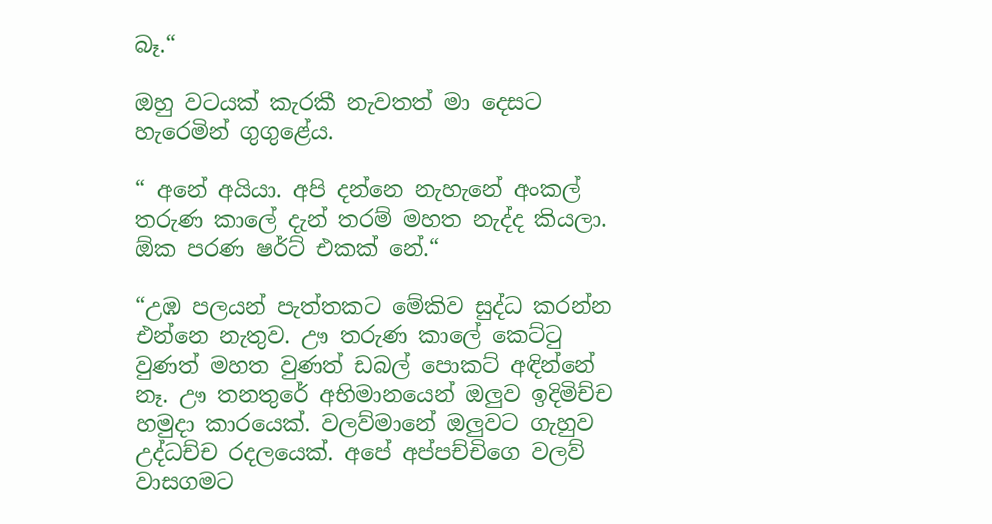බෑ.“

ඔහු වටයක් කැරකී නැවතත් මා දෙසට හැරෙමින් ගුගුළේය.

“ අනේ අයියා. අපි දන්නෙ නැහැනේ අංකල් තරුණ කාලේ දැන් තරම් මහත නැද්ද කියලා. ඕක පරණ ෂර්ට් එකක් නේ.“

“උඹ පලයන් පැත්තකට මේකිව සුද්ධ කරන්න එන්නෙ නැතුව. ඌ තරුණ කාලේ කෙට්ටු වුණත් මහත වුණත් ඩබල් පොකට් අඳින්නේ නෑ. ඌ තනතුරේ අභිමානයෙන් ඔලුව ඉදිමිච්ච හමුදා කාරයෙක්. වලව්මානේ ඔලුවට ගැහුව උද්ධච්ච රදලයෙක්. අපේ අප්පච්චිගෙ වලව් වාසගමට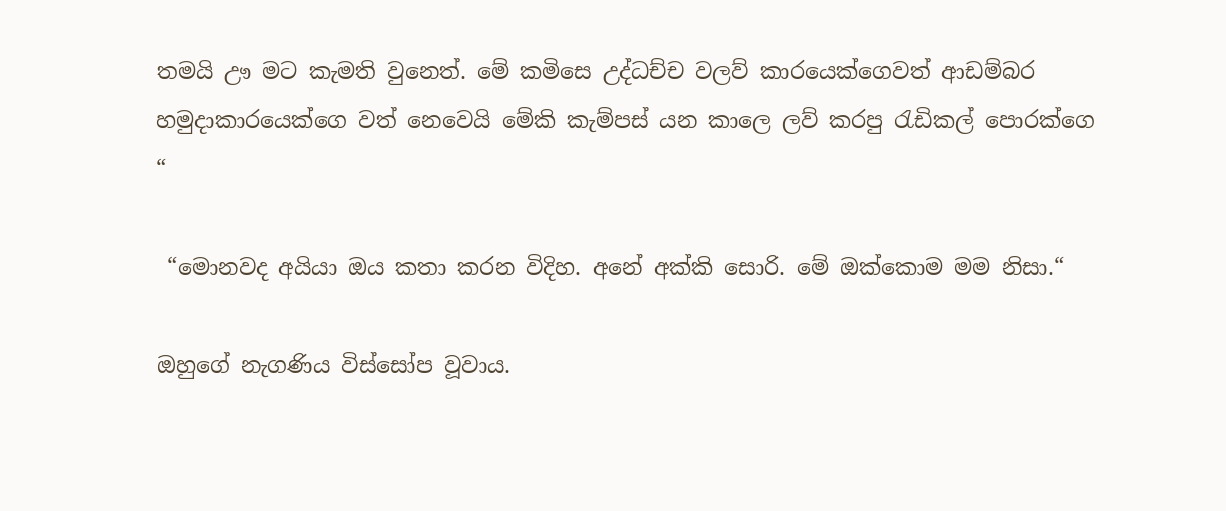තමයි ඌ මට කැමති වුනෙත්. මේ කමිසෙ උද්ධච්ච වලව් කාරයෙක්ගෙවත් ආඩම්බර හමුදාකාරයෙක්ගෙ වත් නෙවෙයි මේකි කැම්පස් යන කාලෙ ලව් කරපු රැඩිකල් පොරක්ගෙ  “

 “මොනවද අයියා ඔය කතා කරන විදිහ. අනේ අක්කි සොරි. මේ ඔක්කොම මම නිසා.“

ඔහුගේ නැගණිය විස්සෝප වූවාය.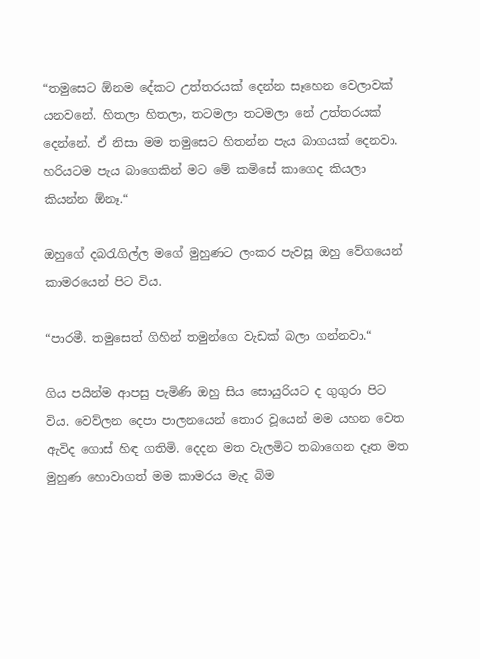“තමුසෙට ඕනම දේකට උත්තරයක් දෙන්න සෑහෙන වෙලාවක් යනවනේ. හිතලා හිතලා, තටමලා තටමලා නේ උත්තරයක් දෙන්නේ. ඒ නිසා මම තමුසෙට හිතන්න පැය බාගයක් දෙනවා. හරියටම පැය බාගෙකින් මට මේ කමිසේ කාගෙද කියලා කියන්න ඕනෑ.“

ඔහුගේ දබරැගිල්ල මගේ මුහුණට ලංකර පැවසූ ඔහු වේගයෙන් කාමරයෙන් පිට විය.

“පාරමී. තමුසෙත් ගිහින් තමුන්ගෙ වැඩක් බලා ගන්නවා.“

ගිය පයින්ම ආපසු පැමිණි ඔහු සිය සොයුරියට ද ගුගුරා පිට විය. වෙව්ලන දෙපා පාලනයෙන් තොර වූයෙන් මම යහන වෙත ඇවිද ගොස් හිඳ ගතිමි. දෙදන මත වැලමිට තබාගෙන දෑත මත මුහුණ හොවාගත් මම කාමරය මැද බිම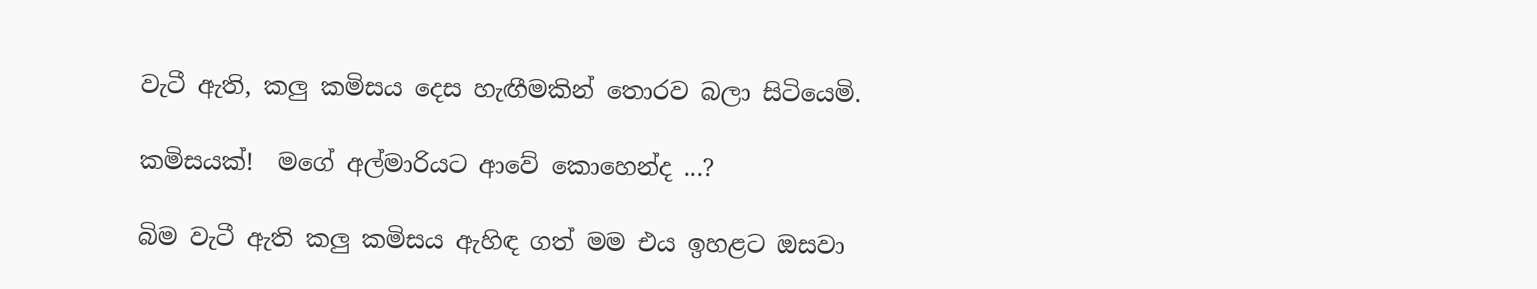වැටී ඇති, කලු කමිසය දෙස හැඟීමකින් තොරව බලා සිටියෙමි.

කමිසයක්!  මගේ අල්මාරියට ආවේ කොහෙන්ද ...?

බිම වැටී ඇති කලු කමිසය ඇහිඳ ගත් මම එය ඉහළට ඔසවා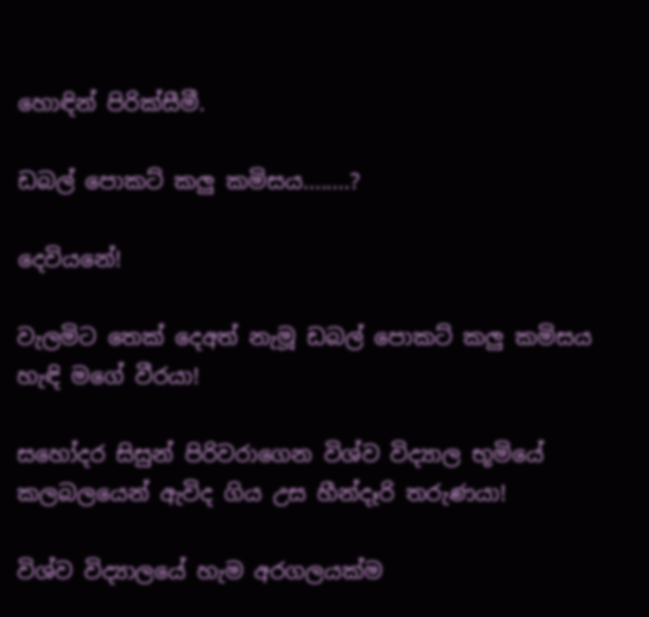හොඳින් පිරික්සීමී.

ඩබල් පොකට් කලු කමිසය........?

දෙවියනේ!

වැලමිට තෙක් දෙඅත් නැමූ ඩබල් පොකට් කලු කමිසය හැඳි මගේ වීරයා!

සහෝදර සිසුන් පිරිවරාගෙන විශ්ව විද්‍යාල භූමියේ කලබලයෙන් ඇවිද ගිය උස හීන්දෑරි තරුණයා!

විශ්ව විද්‍යාලයේ හැම අරගලයක්ම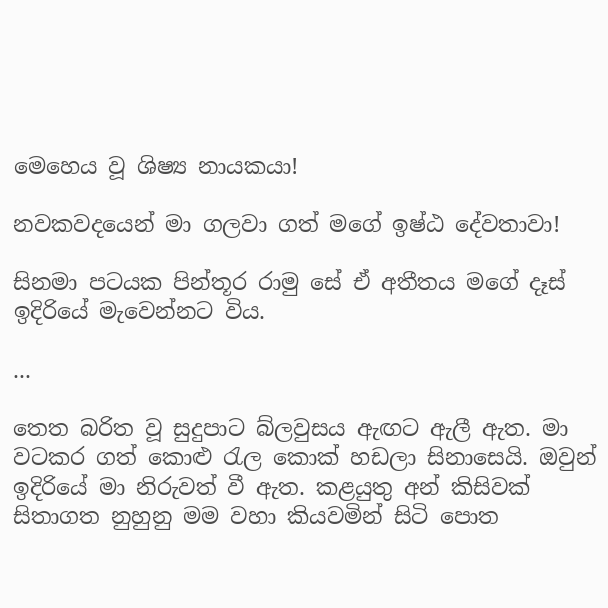මෙහෙය වූ ශිෂ්‍ය නායකයා!

නවකවදයෙන් මා ගලවා ගත් මගේ ඉෂ්ඨ දේවතාවා!

සිනමා පටයක පින්තූර රාමු සේ ඒ අතීතය මගේ දෑස් ඉදිරියේ මැවෙන්නට විය.

...

තෙත බරිත වූ සුදුපාට බ්ලවුසය ඇඟට ඇලී ඇත. මා වටකර ගත් කොළු රැල කොක් හඩලා සිනාසෙයි. ඔවුන් ඉදිරියේ මා නිරුවත් වී ඇත. කළයුතු අන් කිසිවක් සිතාගත නුහුනු මම වහා කියවමින් සිටි පොත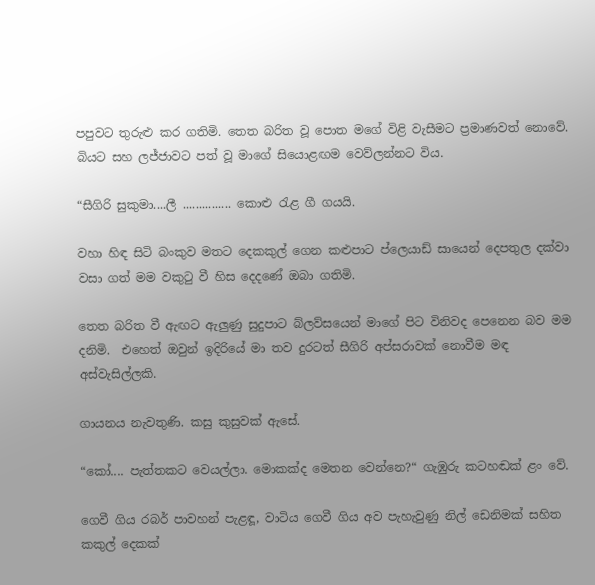පපුවට තුරුළු කර ගතිමි. තෙත බරිත වූ පොත මගේ විළි වැසීමට ප්‍රමාණවත් නොවේ. බියට සහ ලජ්ජාවට පත් වූ මාගේ සියොළඟම වෙව්ලන්නට විය.

“සීගිරි සුකුමා....ලී ............... කොළු රැළ ගී ගයයි.

වහා හිඳ සිටි බංකුව මතට දෙකකුල් ගෙන කළුපාට ප්ලෙයාඩ් සායෙන් දෙපතුල දක්වා වසා ගත් මම වකුටු වී හිස දෙදණේ ඔබා ගතිමි.

තෙත බරිත වී ඇඟට ඇලුණු සුදුපාට බ්ලව්සයෙන් මාගේ පිට විනිවද පෙනෙන බව මම දනිමි.  එහෙත් ඔවුන් ඉදිරියේ මා තව දුරටත් සීගිරි අප්සරාවක් නොවීම මඳ අස්වැසිල්ලකි.

ගායනය නැවතුණි. කසු කුසුවක් ඇසේ.

“කෝ.... පැත්තකට වෙයල්ලා. මොකක්ද මෙතන වෙන්නෙ?“ ගැඹුරු කටහඬක් ළං වේ.

ගෙවී ගිය රබර් පාවහන් පැළඳූ, වාටිය ගෙවී ගිය අව පැහැවුණු නිල් ඩෙනිමක් සහිත කකුල් දෙකක්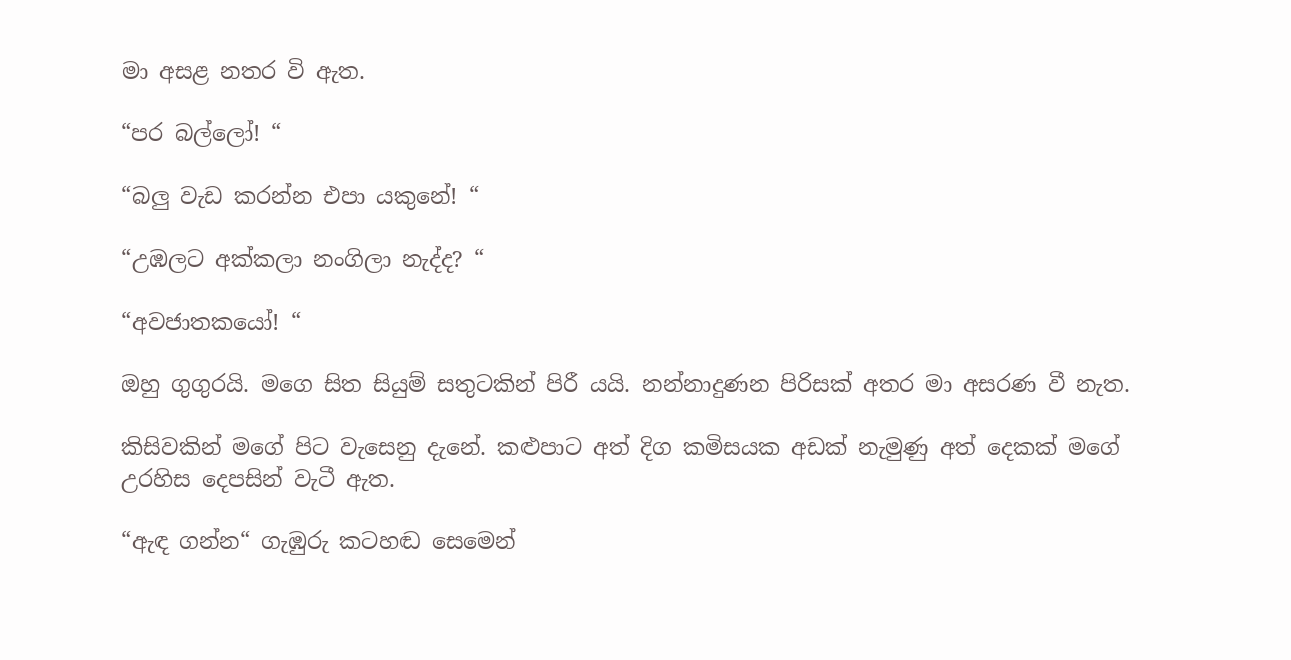මා අසළ නතර වි ඇත.

“පර බල්ලෝ! “

“බලු වැඩ කරන්න එපා යකුනේ! “

“උඹලට අක්කලා නංගිලා නැද්ද? “

“අවජාතකයෝ! “

ඔහු ගුගුරයි. මගෙ සිත සියුම් සතුටකින් පිරී යයි. නන්නාදුණන පිරිසක් අතර මා අසරණ වී නැත.

කිසිවකින් මගේ පිට වැසෙනු දැනේ. කළුපාට අත් දිග කමිසයක අඩක් නැමුණු අත් දෙකක් මගේ උරහිස දෙපසින් වැටී ඇත.

“ඇඳ ගන්න“ ගැඹුරු කටහඬ සෙමෙන්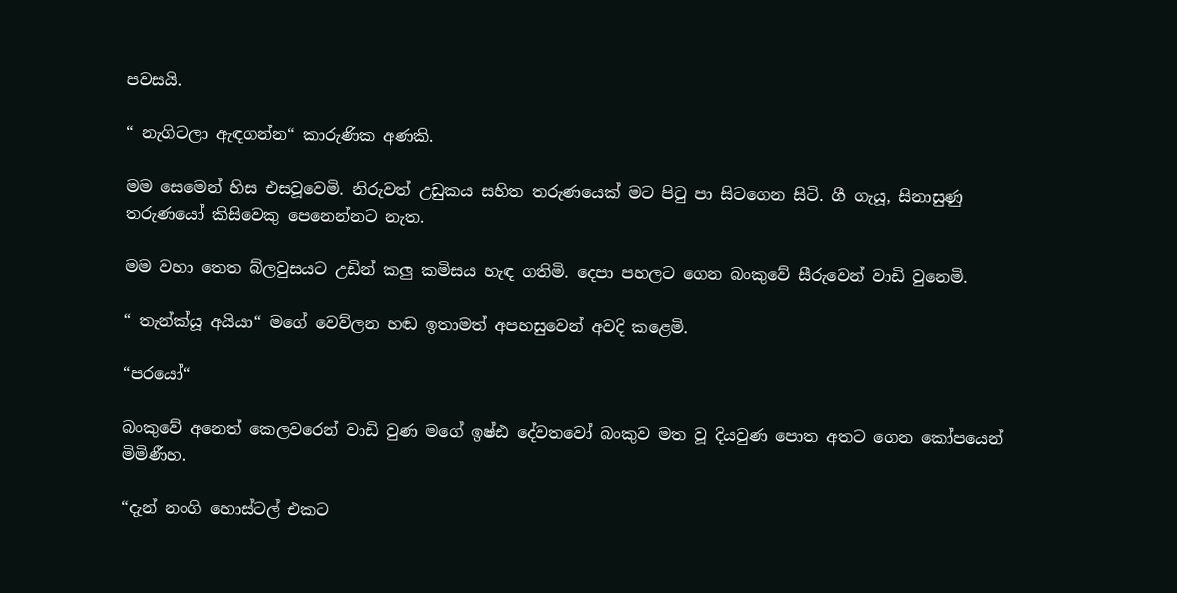පවසයි.

“ නැගිටලා ඇඳගන්න“ කාරුණික අණකි.

මම සෙමෙන් හිස එසවූවෙමි. නිරුවත් උඩුකය සහිත තරුණයෙක් මට පිටු පා සිටගෙන සිටි. ගී ගැයූ, සිනාසුණු  තරුණයෝ කිසිවෙකු පෙනෙන්නට නැත.

මම වහා තෙත බ්ලවුසයට උඩින් කලු කමිසය හැඳ ගතිමි. දෙපා පහලට ගෙන බංකුවේ සීරුවෙන් වාඩි වුනෙමි.

“ තැන්ක්යූ අයියා“ මගේ වෙව්ලන හඬ ඉතාමත් අපහසුවෙන් අවදි කළෙමි.

“පරයෝ“

බංකුවේ අනෙත් කෙලවරෙන් වාඩි වුණ මගේ ඉෂ්ඪ දේවතවෝ බංකුව මත වූ දියවුණ පොත අතට ගෙන කෝපයෙන් මිමිණීහ.

“දැන් නංගි හොස්ටල් එකට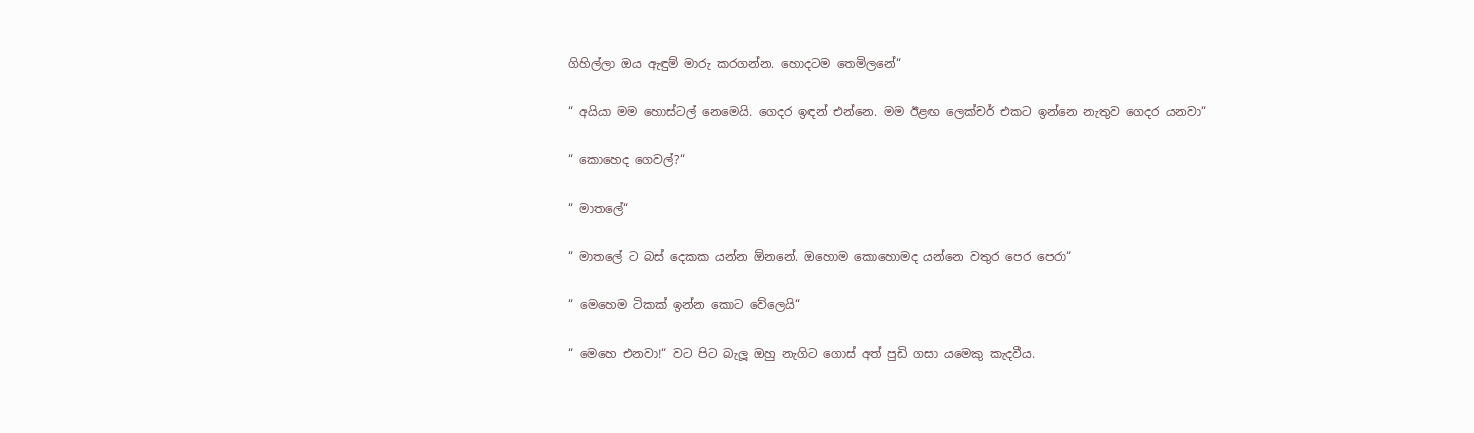ගිහිල්ලා ඔය ඇඳුම් මාරු කරගන්න. හොදටම තෙමිලනේ“

“ අයියා මම හොස්ටල් නෙමෙයි. ගෙදර ඉඳන් එන්නෙ. මම ඊළඟ ලෙක්චර් එකට ඉන්නෙ නැතුව ගෙදර යනවා“

“ කොහෙද ගෙවල්?“

“ මාතලේ“

“ මාතලේ ට බස් දෙකක යන්න ඕනනේ. ඔහොම කොහොමද යන්නෙ වතුර පෙර පෙරා“

“ මෙහෙම ටිකක් ඉන්න කොට වේලෙයි“

“ මෙහෙ එනවා!“ වට පිට බැලූ ඔහු නැගිට ගොස් අත් පුඩි ගසා යමෙකු කැදවීය.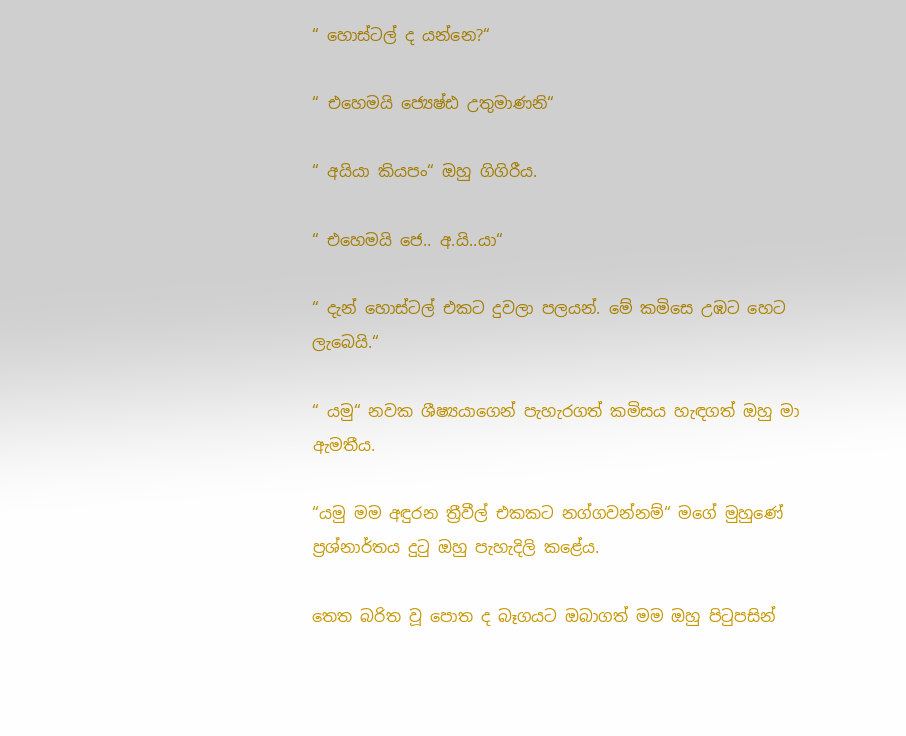“ හොස්ටල් ද යන්නෙ?“

“ එහෙමයි ජ්‍යෙෂ්ඪ උතුමාණනි“

“ අයියා කියපං“ ඔහු ගිගිරීය.

“ එහෙමයි ජෙ.. අ.යි..යා“

“ දැන් හොස්ටල් එකට දුවලා පලයන්. මේ කමිසෙ උඹට හෙට ලැබෙයි.“

“ යමු“ නවක ශීෂ්‍යයාගෙන් පැහැරගත් කමිසය හැඳගත් ඔහු මා ඇමතීය.

“යමු මම අඳුරන ත්‍රීවීල් එකකට නග්ගවන්නම්“ මගේ මුහුණේ ප්‍රශ්නාර්තය දුටු ඔහු පැහැදිලි කළේය.

තෙත බරිත වූ පොත ද බෑගයට ඔබාගත් මම ඔහු පිටුපසින්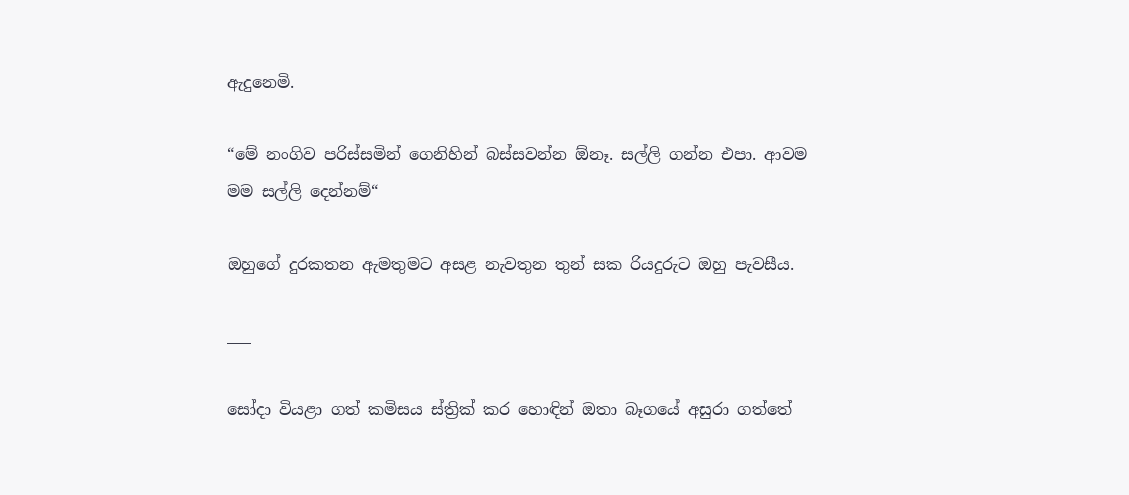ඇදුනෙමි.

“මේ නංගිව පරිස්සමින් ගෙනිහින් බස්සවන්න ඕනෑ. සල්ලි ගන්න එපා. ආවම මම සල්ලි දෙන්නම්“

ඔහුගේ දුරකතන ඇමතුමට අසළ නැවතුන තුන් සක රියදුරුට ඔහු පැවසීය.

___

සෝදා වියළා ගත් කමිසය ස්ත්‍රික් කර හොඳින් ඔතා බෑගයේ අසුරා ගත්තේ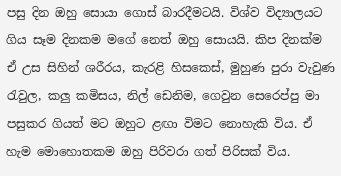පසු දින ඔහු සොයා ගොස් බාරදීමටයි. විශ්ව විද්‍යාලයට ගිය සෑම දිනකම මගේ නෙත් ඔහු සොයයි. කිප දිනක්ම ඒ උස සිහින් ශරීරය, කැරළි හිසකෙස්, මුහුණ පුරා වැවුණ රැවුල, කලු කමිසය, නිල් ඩෙනිම, ගෙවුන සෙරෙප්පු මා පසුකර ගියත් මට ඔහුට ළඟා විමට නොහැකි විය. ඒ හැම මොහොතකම ඔහු පිරිවරා ගත් පිරිසක් විය.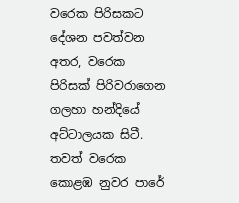වරෙක පිරිසකට දේශන පවත්වන අතර, වරෙක පිරිසක් පිරිවරාගෙන ගලහා හන්දියේ අට්ටාලයක සිටී. තවත් වරෙක කොළඹ නුවර පාරේ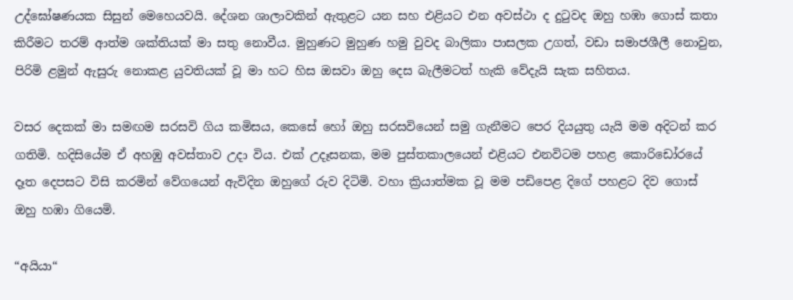උද්ඝෝෂණයක සිසුන් මෙහෙයවයි. දේශන ශාලාවකින් ඇතුළට යන සහ එළියට එන අවස්ථා ද දුටුවද ඔහු හඹා ගොස් කතා කිරීමට තරම් ආත්ම ශක්තියක් මා සතු නොවීය. මුහුණට මුහුණ හමු වුවද බාලිකා පාසලක උගත්, වඩා සමාජශීලී නොවුන,  පිරිමි ළමුන් ඇසුරු නොකළ යුවතියක් වූ මා හට හිස ඔසවා ඔහු දෙස බැලීමටත් හැකි වේදැයි සැක සහිතය.

වසර දෙකක් මා සමඟම සරසවි ගිය කමිසය, කෙසේ හෝ ඔහු සරසවියෙන් සමු ගැනීමට පෙර දියයුතු යැයි මම අදිටන් කර ගතිමි. හදිසියේම ඒ අහඹු අවස්තාව උදා විය. එක් උදෑසනක, මම පුස්තකාලයෙන් එළියට එනවිටම පහළ කොරිඩෝරයේ දෑත දෙපසට විසි කරමින් වේගයෙන් ඇවිදින ඔහුගේ රුව දිටිමි. වහා ක්‍රියාත්මක වූ මම පඩිපෙළ දිගේ පහළට දිව ගොස් ඔහු හඹා ගියෙමි.

“අයියා“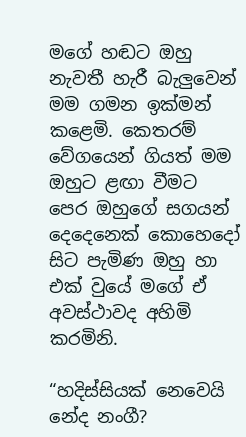මගේ හඬට ඔහු නැවතී හැරී බැලුවෙන් මම ගමන ඉක්මන් කළෙමි. කෙතරම් වේගයෙන් ගියත් මම ඔහුට ළඟා වීමට පෙර ඔහුගේ සගයන් දෙදෙනෙක් කොහෙදෝ සිට පැමිණ ඔහු හා එක් වුයේ මගේ ඒ අවස්ථාවද අහිමි කරමිනි.

“හදිස්සියක් නෙවෙයි නේද නංගී?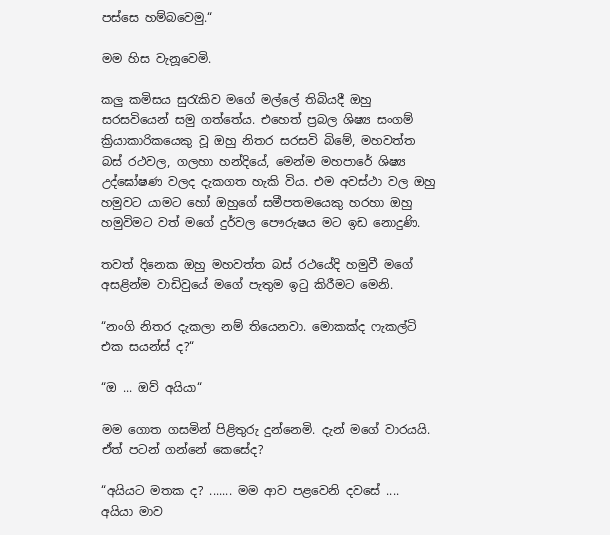පස්සෙ හම්බවෙමු.“

මම හිස වැනූවෙමි.

කලු කමිසය සුරැකිව මගේ මල්ලේ තිබියදී ඔහු සරසවියෙන් සමු ගත්තේය. එහෙත් ප්‍රබල ශිෂ්‍ය සංගම් ක්‍රියාකාරිකයෙකු වූ ඔහු නිතර සරසවි බිමේ, මහවත්ත බස් රථවල, ගලහා හන්දියේ, මෙන්ම මහපාරේ ශිෂ්‍ය උද්ඝෝෂණ වලද දැකගත හැකි විය. එම අවස්ථා වල ඔහු හමුවට යාමට හෝ ඔහුගේ සමීපතමයෙකු හරහා ඔහු හමුවිමට වත් මගේ දුර්වල පෞරුෂය මට ඉඩ නොදුණි.

තවත් දිනෙක ඔහු මහවත්ත බස් රථයේදි හමුවී මගේ අසළින්ම වාඩිවුයේ මගේ පැතුම ඉටු කිරීමට මෙනි.

“නංගි නිතර දැකලා නම් තියෙනවා. මොකක්ද ෆැකල්ටි එක සයන්ස් ද?“

“ඔ ... ඔව් අයියා“

මම ගොත ගසමින් පිළිතුරු දුන්නෙමි. දැන් මගේ වාරයයි. ඒත් පටන් ගන්නේ කෙසේද?

“අයියට මතක ද? ....... මම ආව පළවෙනි දවසේ .... අයියා මාව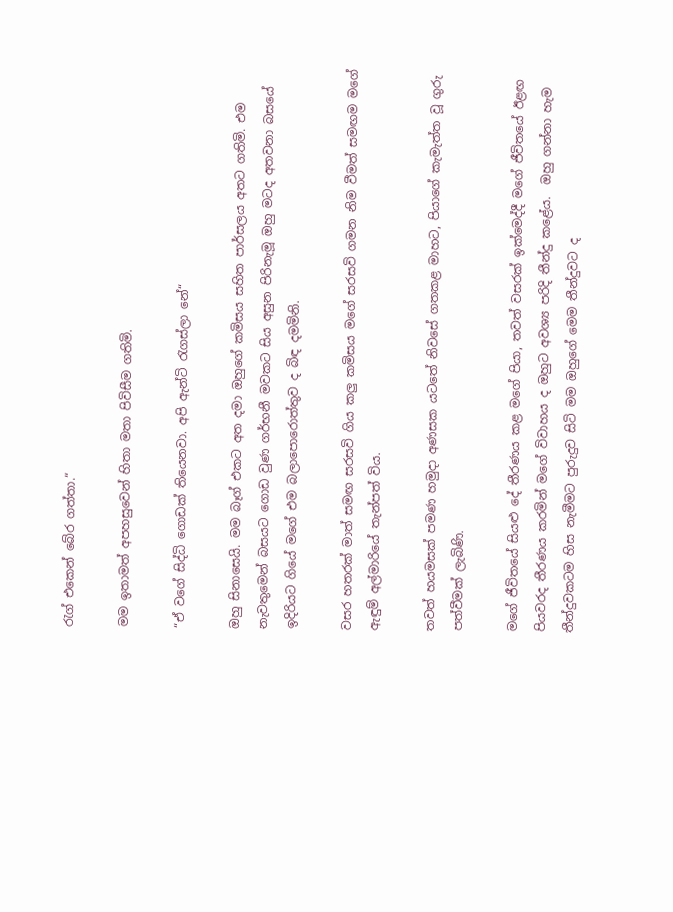රැග් එකෙන් බේර ගත්තා.“

මම ඉතාමත් අපහසුවෙන් හිතා මතා පිවිසීම ගතිමි.

“ඒ වගේ සිද්ධි ගොඩක් තියෙනවා. අපි ඇන්ටි රැගස්ලා නේ“

ඔහු සිනාසෙයි. මම බෑග් එකට අත දමා ඔහුගේ කමිසය සහිත පාර්සලය අතට ගතිමි. එම නැවතුමෙන් බසයට ගොඩ වුණ ගර්භනී මවකට සිය අසුන පිරිනැමූ ඔහු මටද අතවනා බසයේ ඉදිරියට ගියේ මගේ එම බලාපොරොත්තුව ද බිඳ දමමිනි.

වසර හතරක් මාත් සමඟ සරසවි ගිය කලු කමිසය මගේ සරසවි ගමන නිම වීමත් සමඟම මගේ ඇඳුම් අල්මාරියේ තැන්පත් විය.

තවත් හයමසක් පමණ හමුදා අණසක යටතේ නිවසේ ගතකළ මාහට, පියාගේ කැමැත්ත වූ ගුරු පත්වීමක් ලැබිණි.

මගේ ජීවිතයේ සියළු දේ තීරණය කළ මගේ පියා, තවත් වසරක් ඉක්මෙද්දී මගේ ජීවිතයේ ඊළඟ පියවරද තීරණය කරමින් මගේ විවාහය ද ඔහුට අවශ්‍ය පරිදි තීන්දු කළේය.  ඔහු ගන්නා හැම තීන්දුවකටම හිස නැමීමට පුරුදුව සිටි මම ඔහුගේ මෙම තීන්දුවට ද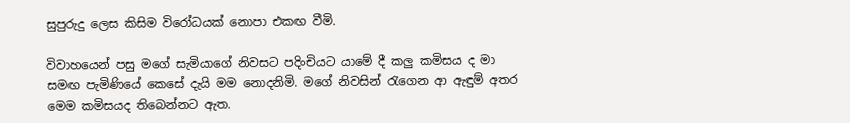සුපුරුදු ලෙස කිසිම විරෝධයක් නොපා එකඟ වීමි.

විවාහයෙන් පසු මගේ සැමියාගේ නිවසට පදිංචියට යාමේ දී කලු කමිසය ද මා සමඟ පැමිණියේ කෙසේ දැයි මම නොදනිමි. මගේ නිවසින් රැගෙන ආ ඇඳුම් අතර මෙම කමිසයද තිබෙන්නට ඇත.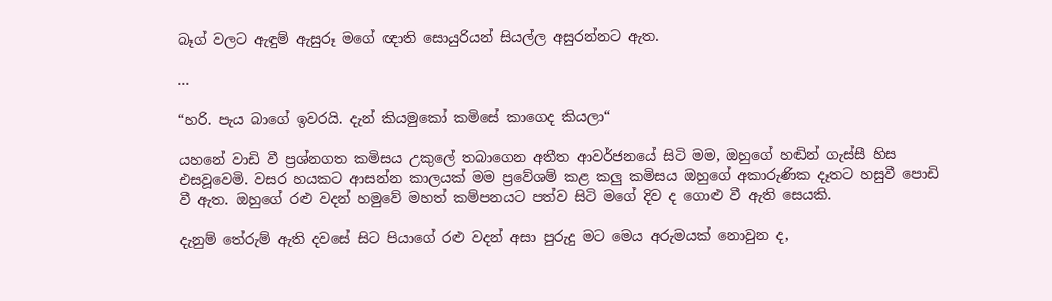බෑග් වලට ඇඳුම් ඇසුරූ මගේ ඥාති සොයුරියන් සියල්ල අසුරන්නට ඇත.

...

“හරි. පැය බාගේ ඉවරයි. දැන් කියමුකෝ කමිසේ කාගෙද කියලා“

යහනේ වාඩි වී ප්‍රශ්නගත කමිසය උකුලේ තබාගෙන අතීත ආවර්ජනයේ සිටි මම, ඔහුගේ හඬින් ගැස්සී හිස එසවූවෙමි. වසර හයකට ආසන්න කාලයක් මම ප්‍රවේශම් කළ කලු කමිසය ඔහුගේ අකාරුණික දෑතට හසුවී පොඩි වී ඇත. ඔහුගේ රළු වදන් හමුවේ මහත් කම්පනයට පත්ව සිටි මගේ දිව ද ගොළු වී ඇති සෙයකි.

දැනුම් තේරුම් ඇති දවසේ සිට පියාගේ රළු වදන් අසා පුරුදු මට මෙය අරුමයක් නොවුන ද,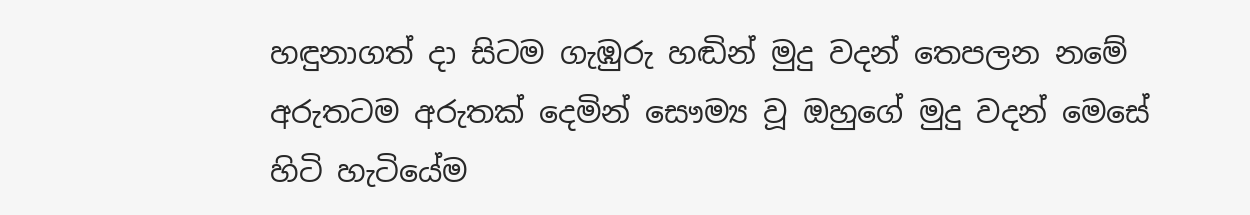හඳුනාගත් දා සිටම ගැඹුරු හඬින් මුදු වදන් තෙපලන නමේ අරුතටම අරුතක් දෙමින් සෞම්‍ය වූ ඔහුගේ මුදු වදන් මෙසේ හිටි හැටියේම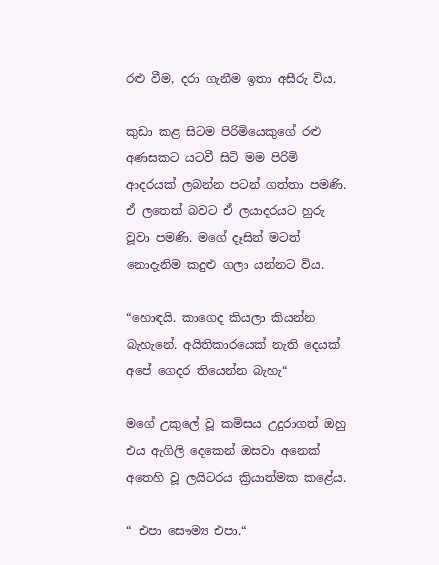රළු වීම, දරා ගැනීම ඉතා අසීරු විය.

කුඩා කළ සිටම පිරිමියෙකුගේ රළු අණසකට යටවී සිටි මම පිරිමි ආදරයක් ලබන්න පටන් ගත්තා පමණි. ඒ ලතෙත් බවට ඒ ලයාදරයට හුරු වූවා පමණි. මගේ දෑසින් මටත් නොදැනිම කදුළු ගලා යන්නට විය.

“හොඳයි. කාගෙද කියලා කියන්න බැහැනේ. අයිතිකාරයෙක් නැති දෙයක් අපේ ගෙදර තියෙන්න බැහැ“

මගේ උකුලේ වූ කමිසය උදුරාගත් ඔහු එය ඇගිලි දෙකෙන් ඔසවා අනෙක් අතෙහි වූ ලයිටරය ක්‍රියාත්මක කළේය.

“ එපා සෞම්‍ය එපා.“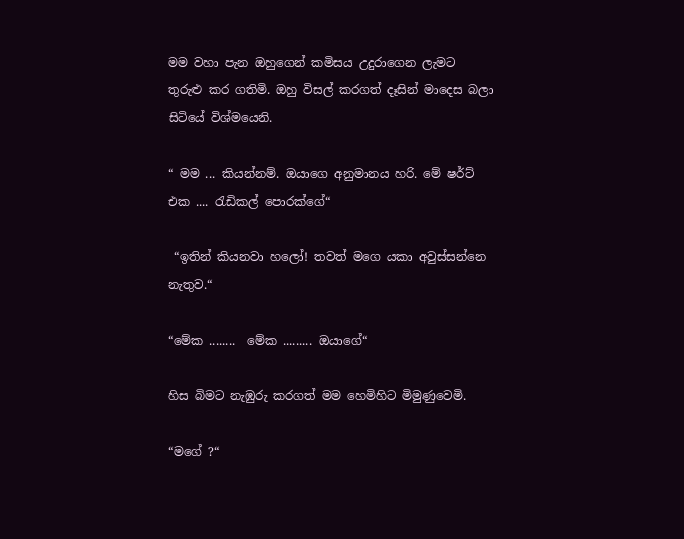මම වහා පැන ඔහුගෙන් කමිසය උදුරාගෙන ලැමට තුරුළු කර ගතිමි. ඔහු විසල් කරගත් දෑසින් මාදෙස බලා සිටියේ විශ්මයෙනි.

“ මම ... කියන්නම්. ඔයාගෙ අනුමානය හරි. මේ ෂර්ට් එක .... රැඩිකල් පොරක්ගේ“

 “ඉතින් කියනවා හලෝ! තවත් මගෙ යකා අවුස්සන්නෙ නැතුව.“

“මේක ........  මේක ......... ඔයාගේ“

හිස බිමට නැඹුරු කරගත් මම හෙමිහිට මිමුණුවෙමි.

“මගේ ?“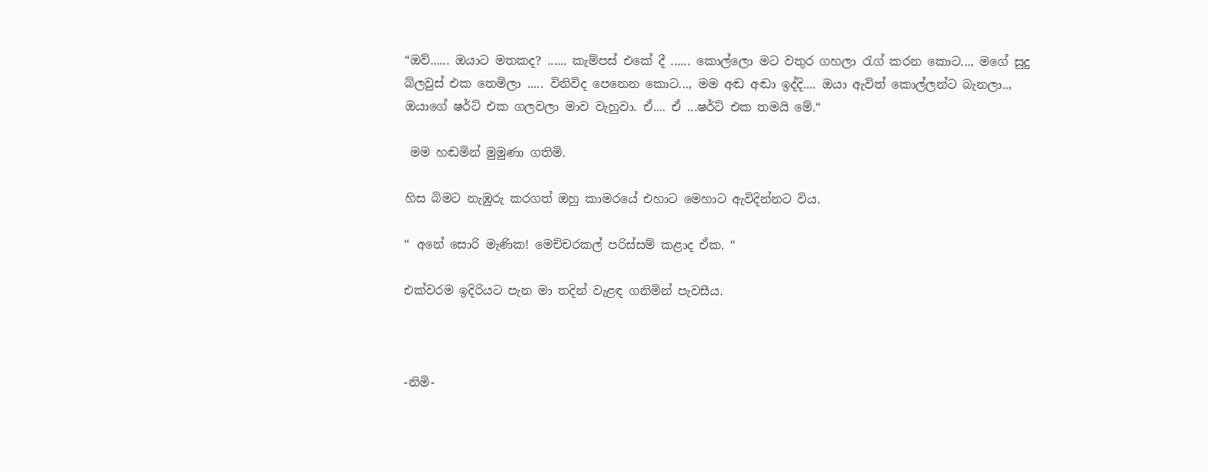“ඔව්...... ඔයාට මතකද? ...... කැම්පස් එකේ දී ...... කොල්ලො මට වතුර ගහලා රැග් කරන කොට..., මගේ සුදු බ්ලවුස් එක තෙමිලා ..... විනිවිද පෙනෙන කොට..., මම අඬ අඬා ඉද්දි.... ඔයා ඇවිත් කොල්ලන්ට බැනලා.., ඔයාගේ ෂර්ට් එක ගලවලා මාව වැහුවා. ඒ.... ඒ ...ෂර්ට් එක තමයි මේ.“

 මම හඬමින් මුමුණා ගතිමි.

හිස බිමට නැඹුරු කරගත් ඔහු කාමරයේ එහාට මෙහාට ඇවිදින්නට විය.

“ අනේ සොරි මැණික! මෙච්චරකල් පරිස්සම් කළාද ඒක. “

එක්වරම ඉදිරියට පැන මා තදින් වැළඳ ගනිමින් පැවසීය.



-නිමි-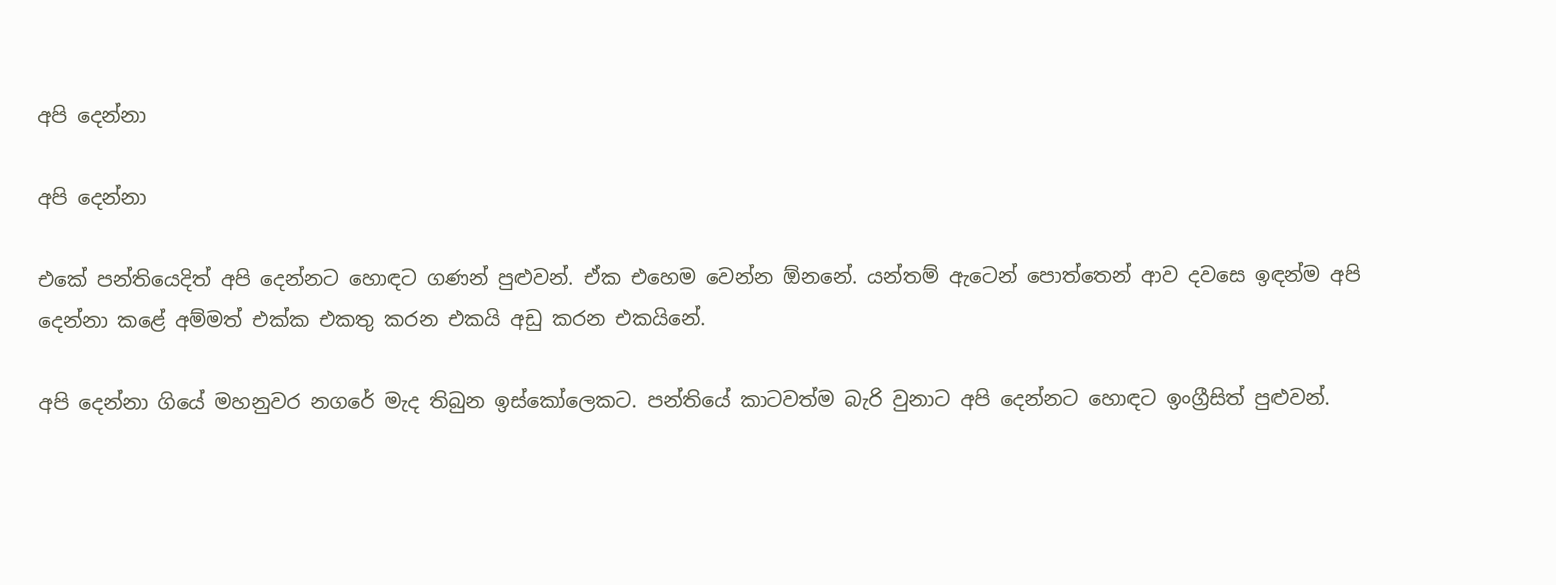අපි දෙන්නා

අපි දෙන්නා

එකේ පන්තියෙදිත් අපි දෙන්නට හොඳට ගණන් පුළුවන්. ඒක එහෙම වෙන්න ඕනනේ. යන්තම් ඇටෙන් පොත්තෙන් ආව දවසෙ ඉඳන්ම අපි දෙන්නා කළේ අම්මත් එක්ක එකතු කරන එකයි අඩු කරන එකයිනේ.

අපි දෙන්නා ගියේ මහනුවර නගරේ මැද තිබුන ඉස්කෝලෙකට. පන්තියේ කාටවත්ම බැරි වුනාට අපි දෙන්නට හොඳට ඉංග්‍රීසිත් පුළුවන්.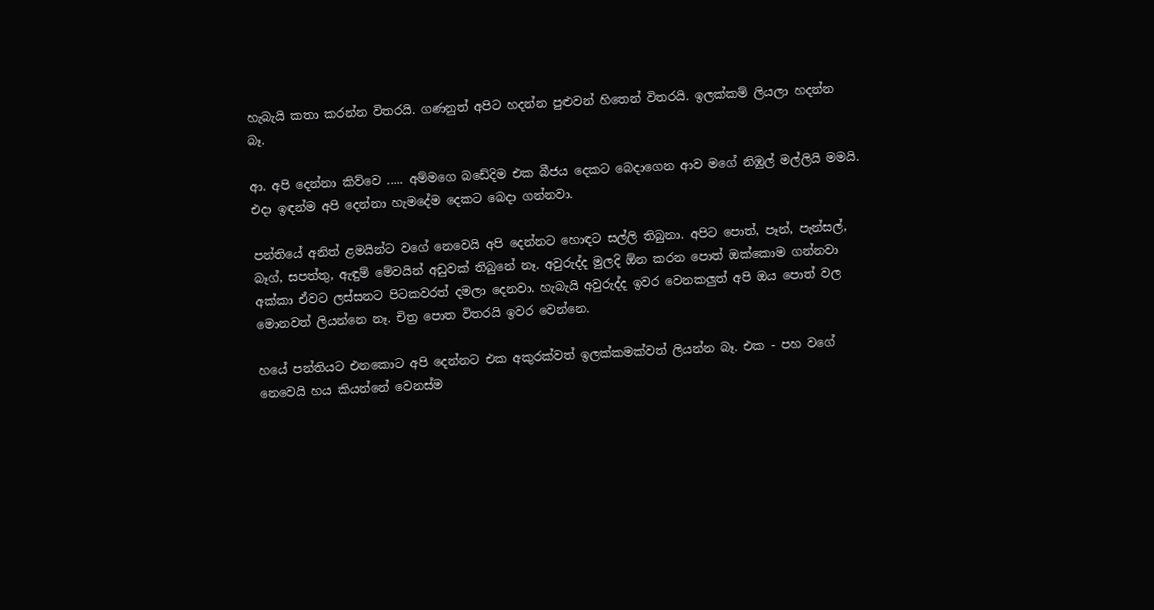හැබැයි කතා කරන්න විතරයි. ගණනුත් අපිට හදන්න පුළුවන් හිතෙන් විතරයි. ඉලක්කම් ලියලා හදන්න බෑ.

ආ. අපි දෙන්නා කිව්වෙ ..... අම්මගෙ බඩේදිම එක බීජය දෙකට බෙදාගෙන ආව මගේ නිඹුල් මල්ලියි මමයි. එදා ඉඳන්ම අපි දෙන්නා හැමදේම දෙකට බෙදා ගන්නවා.

පන්තියේ අනිත් ළමයින්ට වගේ නෙවෙයි අපි දෙන්නට හොඳට සල්ලි තිබුනා. අපිට පොත්, පෑන්, පැන්සල්, බෑග්, සපත්තු, ඇඳුම් මේවයින් අඩුවක් තිබුනේ නෑ. අවුරුද්ද මුලදි ඕන කරන පොත් ඔක්කොම ගන්නවා අක්කා ඒවට ලස්සනට පිටකවරත් දමලා දෙනවා. හැබැයි අවුරුද්ද ඉවර වෙනකලුත් අපි ඔය පොත් වල මොනවත් ලියන්නෙ නෑ. චිත්‍ර පොත විතරයි ඉවර වෙන්නෙ.

හයේ පන්තියට එනකොට අපි දෙන්නට එක අකුරක්වත් ඉලක්කමක්වත් ලියන්න බෑ. එක - පහ වගේ නෙවෙයි හය කියන්නේ වෙනස්ම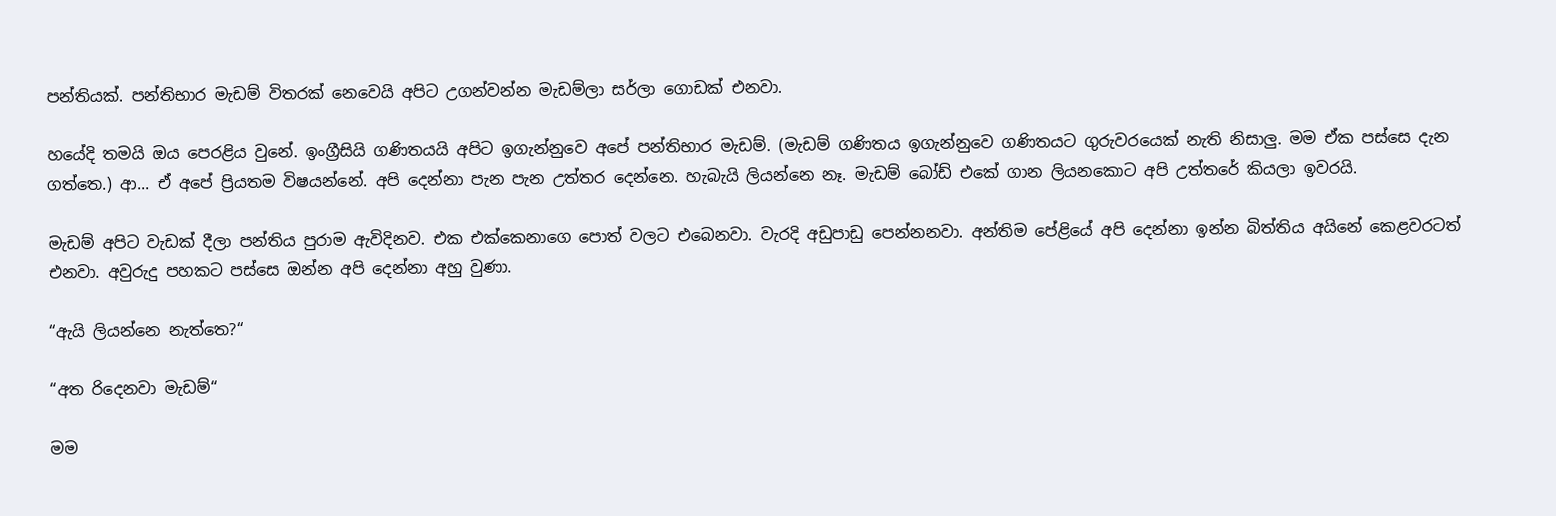පන්තියක්. පන්තිභාර මැඩම් විතරක් නෙවෙයි අපිට උගන්වන්න මැඩම්ලා සර්ලා ගොඩක් එනවා.

හයේදි තමයි ඔය පෙරළිය වුනේ. ඉංග්‍රීසියි ගණිතයයි අපිට ඉගැන්නුවෙ අපේ පන්තිභාර මැඩම්. (මැඩම් ගණිතය ඉගැන්නුවෙ ගණිතයට ගුරුවරයෙක් නැති නිසාලු. මම ඒක පස්සෙ දැන ගත්තෙ.) ආ... ඒ අපේ ප්‍රියතම විෂයන්නේ. අපි දෙන්නා පැන පැන උත්තර දෙන්නෙ. හැබැයි ලියන්නෙ නෑ. මැඩම් බෝඩ් එකේ ගාන ලියනකොට අපි උත්තරේ කියලා ඉවරයි.

මැඩම් අපිට වැඩක් දීලා පන්තිය පුරාම ඇවිදිනව. එක එක්කෙනාගෙ පොත් වලට එබෙනවා. වැරදි අඩුපාඩු පෙන්නනවා. අන්තිම පේළියේ අපි දෙන්නා ඉන්න බිත්තිය අයිනේ කෙළවරටත් එනවා. අවුරුදු පහකට පස්සෙ ඔන්න අපි දෙන්නා අහු වුණා.

“ඇයි ලියන්නෙ නැත්තෙ?“

“අත රිදෙනවා මැඩම්“

මම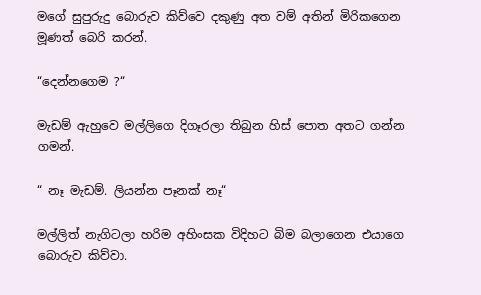මගේ සුපුරුදු බොරුව කිව්වෙ දකුණු අත වම් අතින් මිරිකගෙන මූණත් බෙරි කරන්.

“දෙන්නගෙම ?“

මැඩම් ඇහුවෙ මල්ලිගෙ දිගෑරලා තිබුන හිස් පොත අතට ගන්න ගමන්.

“ නෑ මැඩම්. ලියන්න පෑනක් නෑ“

මල්ලිත් නැගිටලා හරිම අහිංසක විදිහට බිම බලාගෙන එයාගෙ බොරුව කිව්වා.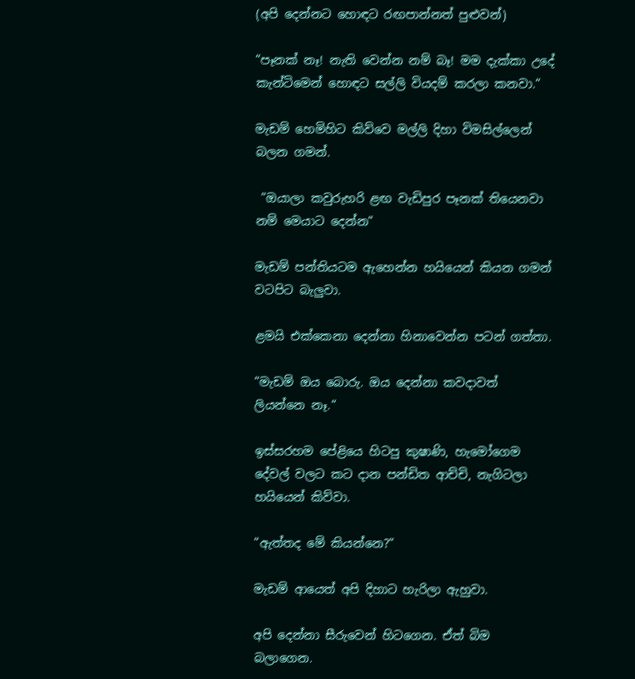(අපි දෙන්නට හොඳට රඟපාන්නත් පුළුවන්)

“පෑනක් නෑ! නැති වෙන්න නම් බෑ! මම දැක්කා උදේ කැන්ටිමෙන් හොඳට සල්ලි වියදම් කරලා කනවා.“

මැඩම් හෙමිහිට කිව්වෙ මල්ලි දිහා විමසිල්ලෙන් බලන ගමන්.

 “ඔයාලා කවුරුහරි ළඟ වැඩිපුර පෑනක් තියෙනවා නම් මෙයාට දෙන්න“

මැඩම් පන්තියටම ඇහෙන්න හයියෙන් කියන ගමන් වටපිට බැලුවා.

ළමයි එක්කෙනා දෙන්නා හිනාවෙන්න පටන් ගත්තා.

“මැඩම් ඔය බොරු. ඔය දෙන්නා කවදාවත් ලියන්නෙ නෑ.“

ඉස්සරහම පේළියෙ හිටපු කුෂාණි, හැමෝගෙම දේවල් වලට කට දාන පන්ඩිත ආච්චි, නැගිටලා හයියෙන් කිව්වා.

“ඇත්තද මේ කියන්නෙ?“

මැඩම් ආයෙත් අපි දිහාට හැරිලා ඇහුවා.

අපි දෙන්නා සීරුවෙන් හිටගෙන. ඒත් බිම බලාගෙන.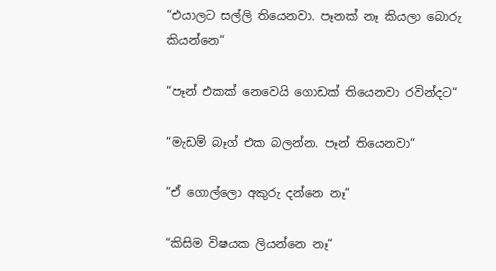“එයාලට සල්ලි තියෙනවා. පෑනක් නෑ කියලා බොරු කියන්නෙ“

“පෑන් එකක් නෙවෙයි ගොඩක් තියෙනවා රවින්දට“

“මැඩම් බෑග් එක බලන්න. පෑන් තියෙනවා“

“ඒ ගොල්ලො අකුරු දන්නෙ නෑ“

“කිසිම විෂයක ලියන්නෙ නෑ“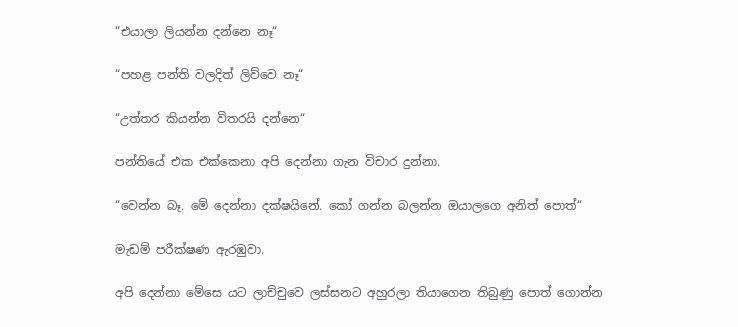“එයාලා ලියන්න දන්නෙ නෑ“

“පහළ පන්ති වලදිත් ලිව්වෙ නෑ“

“උත්තර කියන්න විතරයි දන්නෙ“

පන්තියේ එක එක්කෙනා අපි දෙන්නා ගැන විචාර දුන්නා.

“වෙන්න බෑ. මේ දෙන්නා දක්ෂයිනේ. කෝ ගන්න බලන්න ඔයාලගෙ අනිත් පොත්“

මැඩම් පරීක්ෂණ ඇරඹුවා.

අපි දෙන්නා මේසෙ යට ලාච්චුවෙ ලස්සනට අහුරලා තියාගෙන තිබුණු පොත් ගොන්න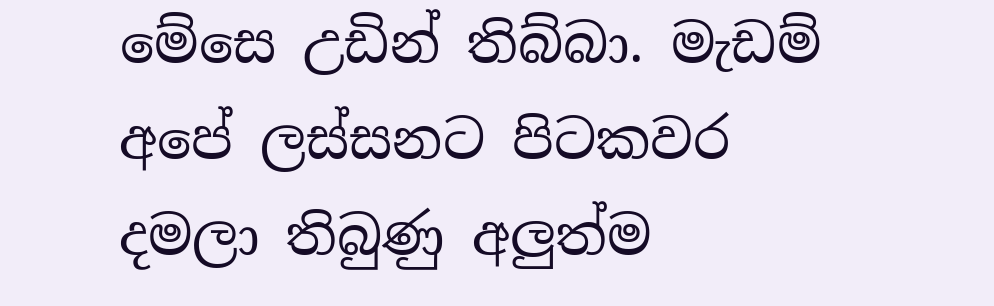මේසෙ උඩින් තිබ්බා. මැඩම් අපේ ලස්සනට පිටකවර දමලා තිබුණු අලුත්ම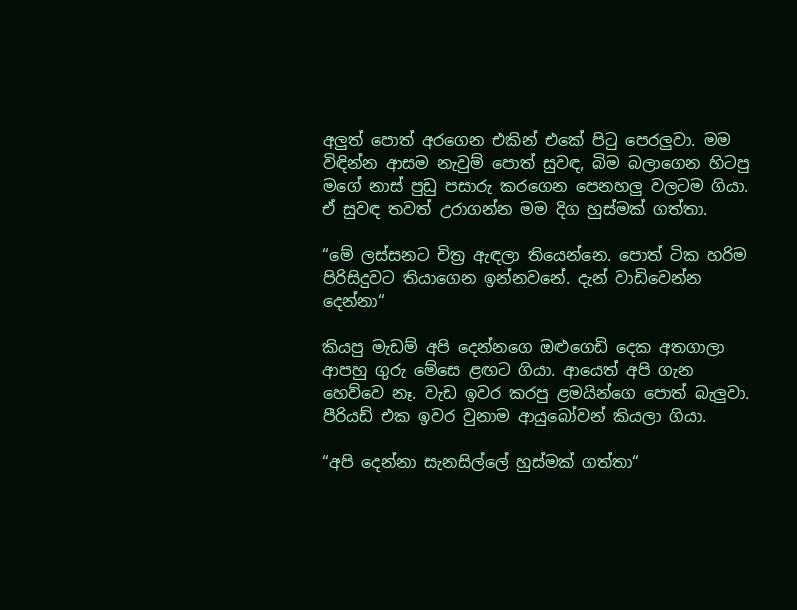අලුත් පොත් අරගෙන එකින් එකේ පිටු පෙරලුවා. මම විඳින්න ආසම නැවුම් පොත් සුවඳ, බිම බලාගෙන හිටපු මගේ නාස් පුඩු පසාරු කරගෙන පෙනහලු වලටම ගියා. ඒ සුවඳ තවත් උරාගන්න මම දිග හුස්මක් ගත්තා.

“මේ ලස්සනට චිත්‍ර ඇඳලා තියෙන්නෙ. පොත් ටික හරිම පිරිසිදුවට තියාගෙන ඉන්නවනේ. දැන් වාඩිවෙන්න දෙන්නා“

කියපු මැඩම් අපි දෙන්නගෙ ඔළුගෙඩි දෙක අතගාලා ආපහු ගුරු මේසෙ ළඟට ගියා. ආයෙත් අපි ගැන හෙව්වෙ නෑ. වැඩ ඉවර කරපු ළමයින්ගෙ පොත් බැලුවා. පීරියඩ් එක ඉවර වුනාම ආයුබෝවන් කියලා ගියා.

“අපි දෙන්නා සැනසිල්ලේ හුස්මක් ගත්තා“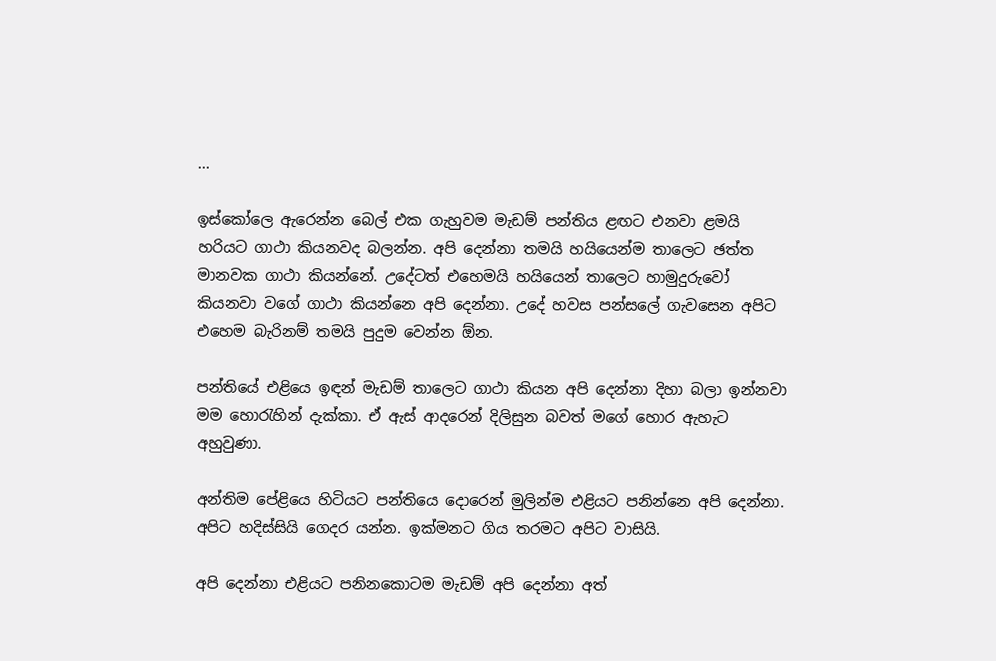...

ඉස්කෝලෙ ඇරෙන්න බෙල් එක ගැහුවම මැඩම් පන්තිය ළඟට එනවා ළමයි හරියට ගාථා කියනවද බලන්න. අපි දෙන්නා තමයි හයියෙන්ම තාලෙට ඡත්ත මානවක ගාථා කියන්නේ. උදේටත් එහෙමයි හයියෙන් තාලෙට හාමුදුරුවෝ කියනවා වගේ ගාථා කියන්නෙ අපි දෙන්නා. උදේ හවස පන්සලේ ගැවසෙන අපිට එහෙම බැරිනම් තමයි පුදුම වෙන්න ඕන.

පන්තියේ එළියෙ ඉඳන් මැඩම් තාලෙට ගාථා කියන අපි දෙන්නා දිහා බලා ඉන්නවා මම හොරැහින් දැක්කා. ඒ ඇස් ආදරෙන් දිලිසුන බවත් මගේ හොර ඇහැට අහුවුණා.

අන්තිම පේළියෙ හිටියට පන්තියෙ දොරෙන් මුලින්ම එළියට පනින්නෙ අපි දෙන්නා. අපිට හදිස්සියි ගෙදර යන්න. ඉක්මනට ගිය තරමට අපිට වාසියි.

අපි දෙන්නා එළියට පනිනකොටම මැඩම් අපි දෙන්නා අත්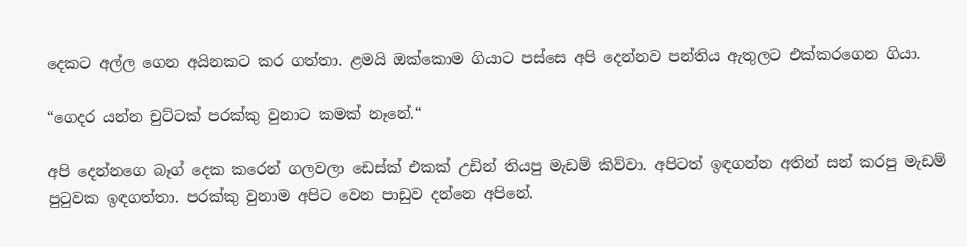දෙකට අල්ල ගෙන අයිනකට කර ගත්තා. ළමයි ඔක්කොම ගියාට පස්සෙ අපි දෙන්නව පන්තිය ඇතුලට එක්කරගෙන ගියා.

“ගෙදර යන්න චුට්ටක් පරක්කු වුනාට කමක් නෑනේ.“

අපි දෙන්නගෙ බෑග් දෙක කරෙන් ගලවලා ඩෙස්ක් එකක් උඩින් තියපු මැඩම් කිව්වා. අපිටත් ඉඳගන්න අතින් සන් කරපු මැඩම් පුටුවක ඉඳගත්තා. පරක්කු වුනාම අපිට වෙන පාඩුව දන්නෙ අපිනේ.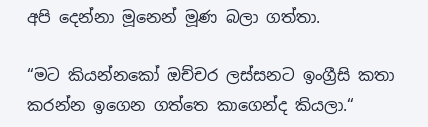අපි දෙන්නා මූනෙන් මූණ බලා ගත්තා.

“මට කියන්නකෝ ඔච්චර ලස්සනට ඉංග්‍රීසි කතා කරන්න ඉගෙන ගත්තෙ කාගෙන්ද කියලා.“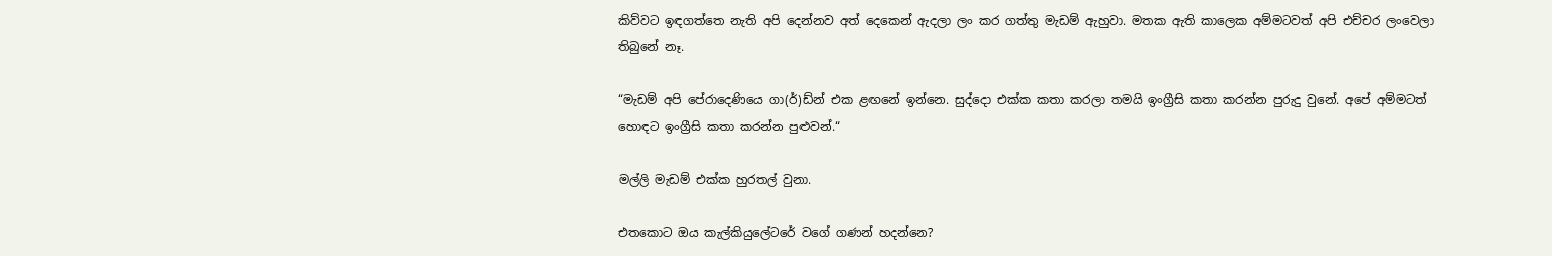කිව්වට ඉඳගත්තෙ නැති අපි දෙන්නව අත් දෙකෙන් ඇදලා ලං කර ගත්තු මැඩම් ඇහුවා. මතක ඇති කාලෙක අම්මටවත් අපි එච්චර ලංවෙලා තිබුනේ නෑ.

“මැඩම් අපි පේරාදෙණියෙ ගා(ර්)ඩ්න් එක ළඟනේ ඉන්නෙ. සුද්දො එක්ක කතා කරලා තමයි ඉංග්‍රීසි කතා කරන්න පුරුදු වුනේ. අපේ අම්මටත් හොඳට ඉංග්‍රීසි කතා කරන්න පුළුවන්.“

මල්ලි මැඩම් එක්ක හුරතල් වුනා.

එතකොට ඔය කැල්කියුලේටරේ වගේ ගණන් හදන්නෙ?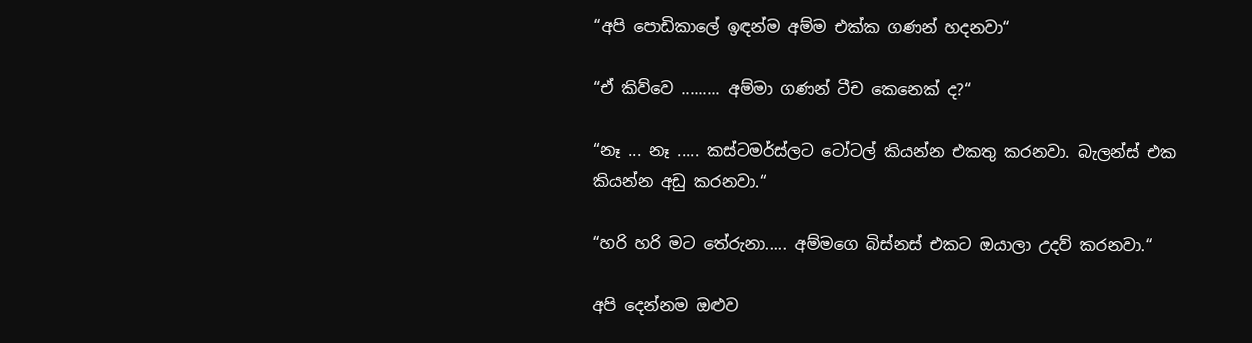“අපි පොඩිකාලේ ඉඳන්ම අම්ම එක්ක ගණන් හදනවා“

“ඒ කිව්වෙ ......... අම්මා ගණන් ටීච කෙනෙක් ද?“

“නෑ ... නෑ ..... කස්ටමර්ස්ලට ටෝටල් කියන්න එකතු කරනවා. බැලන්ස් එක කියන්න අඩු කරනවා.“

“හරි හරි මට තේරුනා..... අම්මගෙ බිස්නස් එකට ඔයාලා උදව් කරනවා.“

අපි දෙන්නම ඔළුව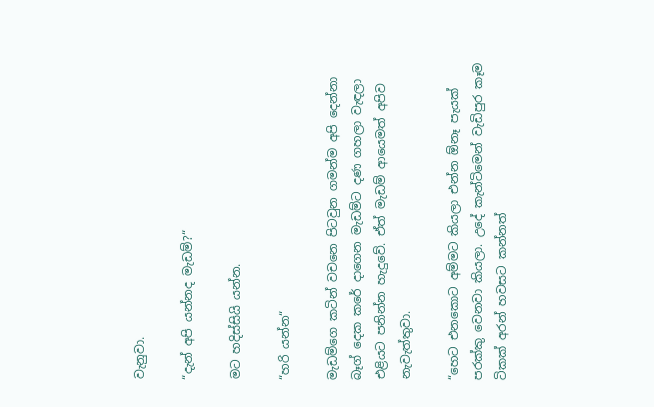වැනුවා.

“දැන් අපි යන්නද මැඩම්?“

මට හදිස්සියි යන්න.

“හරි යන්න“

මැඩම්ගෙ කටින් වචනෙ පිටවුන ගමන්ම අපි දෙන්නා බෑග් දෙක කරේ දාගෙන මැඩම්ට දණ ගහලා වැඳලා එළියට පනින්න හැදුවේ. ඒත් මැඩම් ආයෙමත් අපිව නැවැත්තුවා.

“හෙට එනකොට අම්මට කියලා එන්න ඕනෑ පැයක් පරක්කු වෙනවා කියලා. උදේ කැන්ටිමෙන් වැඩිපුර කෑම ටිකක් අරන් හවසට කන්නත්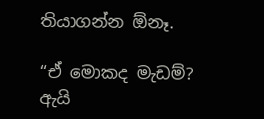තියාගන්න ඕනෑ.

“ඒ මොකද මැඩම්? ඇයි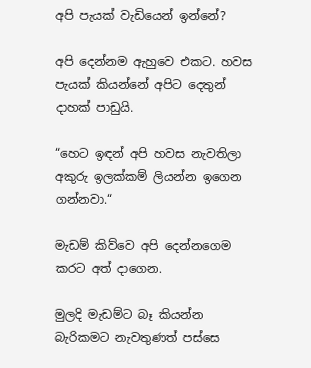අපි පැයක් වැඩියෙන් ඉන්නේ?

අපි දෙන්නම ඇහුවෙ එකට. හවස පැයක් කියන්නේ අපිට දෙතුන් දාහක් පාඩුයි.

“හෙට ඉඳන් අපි හවස නැවතිලා අකුරු ඉලක්කම් ලියන්න ඉගෙන ගන්නවා.“

මැඩම් කිව්වෙ අපි දෙන්නගෙම කරට අත් දාගෙන.

මුලදි මැඩම්ට බෑ කියන්න බැරිකමට නැවතුණත් පස්සෙ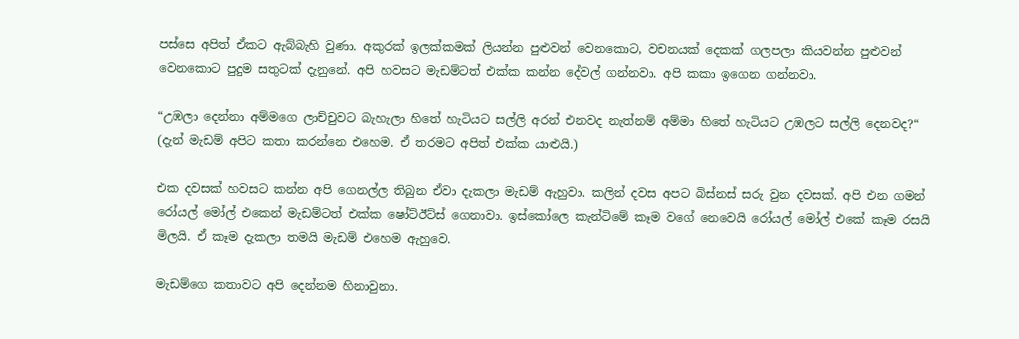පස්සෙ අපිත් ඒකට ඇබ්බැහි වුණා. අකුරක් ඉලක්කමක් ලියන්න පුළුවන් වෙනකොට, වචනයක් දෙකක් ගලපලා කියවන්න පුළුවන් වෙනකොට පුදුම සතුටක් දැනුනේ. අපි හවසට මැඩම්ටත් එක්ක කන්න දේවල් ගන්නවා. අපි කකා ඉගෙන ගන්නවා.

“උඹලා දෙන්නා අම්මගෙ ලාච්චුවට බැහැලා හිතේ හැටියට සල්ලි අරන් එනවද නැත්නම් අම්මා හිතේ හැටියට උඹලට සල්ලි දෙනවද?“ (දැන් මැඩම් අපිට කතා කරන්නෙ එහෙම. ඒ තරමට අපිත් එක්ක යාළුයි.)

එක දවසක් හවසට කන්න අපි ගෙනල්ල තිබුන ඒවා දැකලා මැඩම් ඇහුවා. කලින් දවස අපට බිස්නස් සරු වුන දවසක්. අපි එන ගමන් රෝයල් මෝල් එකෙන් මැඩම්ටත් එක්ක ෂෝට්ඊට්ස් ගෙනාවා. ඉස්කෝලෙ කැන්ටිමේ කෑම වගේ නෙවෙයි රෝයල් මෝල් එකේ කෑම රසයි මිලයි. ඒ කෑම දැකලා තමයි මැඩම් එහෙම ඇහුවෙ.

මැඩම්ගෙ කතාවට අපි දෙන්නම හිනාවුනා.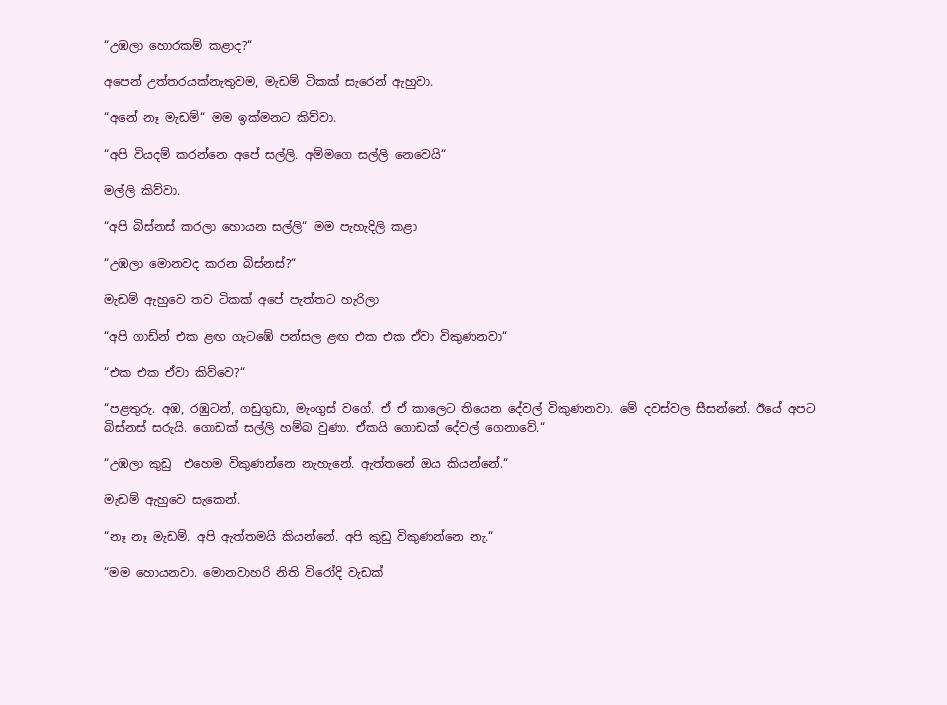“උඹලා හොරකම් කළාද?“

අපෙන් උත්තරයක්නැතුවම, මැඩම් ටිකක් සැරෙන් ඇහුවා.

“අනේ නෑ මැඩම්“ මම ඉක්මනට කිව්වා.

“අපි වියදම් කරන්නෙ අපේ සල්ලි. අම්මගෙ සල්ලි නෙවෙයි“

මල්ලි කිව්වා.

“අපි බිස්නස් කරලා හොයන සල්ලි“ මම පැහැදිලි කළා

“උඹලා මොනවද කරන බිස්නස්?“

මැඩම් ඇහුවෙ තව ටිකක් අපේ පැත්තට හැරිලා

“අපි ගාඩ්න් එක ළඟ ගැටඹේ පන්සල ළඟ එක එක ඒවා විකුණනවා“

“එක එක ඒවා කිව්වෙ?“

“පළතුරු. අඹ, රඹුටන්, ගඩුගුඩා, මැංගුස් වගේ. ඒ ඒ කාලෙට තියෙන දේවල් විකුණනවා. මේ දවස්වල සීසන්නේ. ඊයේ අපට බිස්නස් සරුයි. ගොඩක් සල්ලි හම්බ වුණා. ඒකයි ගොඩක් දේවල් ගෙනාවේ.“

“උඹලා කුඩු  එහෙම විකුණන්නෙ නැහැනේ. ඇත්තනේ ඔය කියන්නේ.“

මැඩම් ඇහුවෙ සැකෙන්.

“නෑ නෑ මැඩම්. අපි ඇත්තමයි කියන්නේ. අපි කුඩු විකුණන්නෙ නැ.“

“මම හොයනවා. මොනවාහරි නිති විරෝදි වැඩක්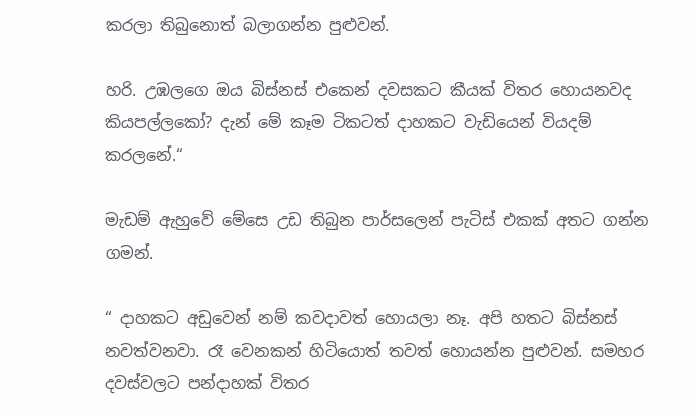කරලා තිබුනොත් බලාගන්න පුළුවන්.

හරි. උඹලගෙ ඔය බිස්නස් එකෙන් දවසකට කීයක් විතර හොයනවද කියපල්ලකෝ? දැන් මේ කෑම ටිකටත් දාහකට වැඩියෙන් වියදම් කරලනේ.“

මැඩම් ඇහුවේ මේසෙ උඩ තිබුන පාර්සලෙන් පැටිස් එකක් අතට ගන්න ගමන්.

“ දාහකට අඩුවෙන් නම් කවදාවත් හොයලා නෑ. අපි හතට බිස්නස් නවත්වනවා. රෑ වෙනකන් හිටියොත් තවත් හොයන්න පුළුවන්. සමහර දවස්වලට පන්දාහක් විතර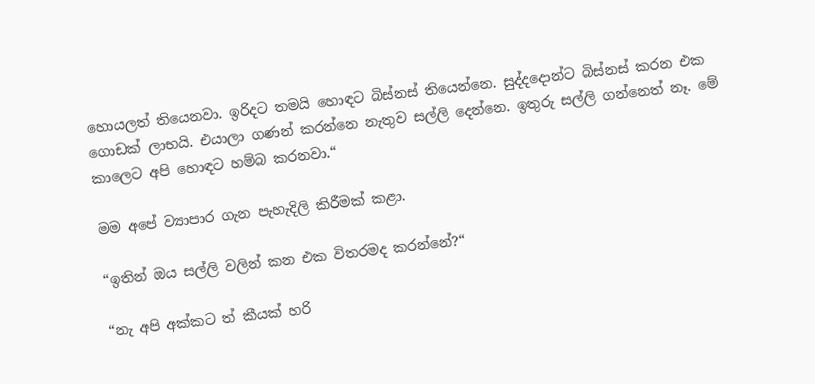හොයලත් තියෙනවා. ඉරිදට තමයි හොඳට බිස්නස් තියෙන්නෙ. සුද්දදොන්ට බිස්නස් කරන එක ගොඩක් ලාභයි. එයාලා ගණන් කරන්නෙ නැතුව සල්ලි දෙන්නෙ. ඉතුරු සල්ලි ගන්නෙත් නෑ. මේ කාලෙට අපි හොඳට හම්බ කරනවා.“

මම අපේ ව්‍යාපාර ගැන පැහැදිලි කිරීමක් කළා.

“ඉතින් ඔය සල්ලි වලින් කන එක විතරමද කරන්නේ?“

“නැ අපි අක්කට ත් කීයක් හරි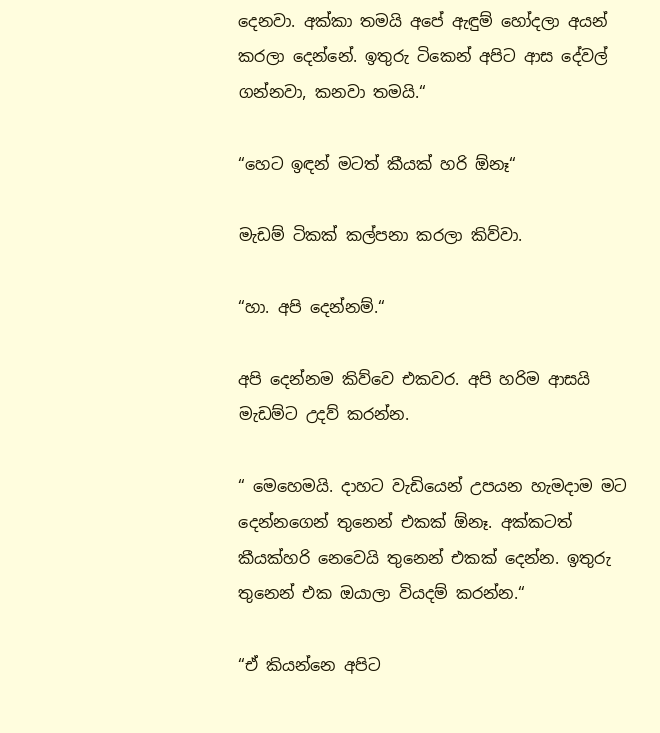දෙනවා. අක්කා තමයි අපේ ඇඳුම් හෝදලා අයන් කරලා දෙන්නේ. ඉතුරු ටිකෙන් අපිට ආස දේවල් ගන්නවා, කනවා තමයි.“

“හෙට ඉඳන් මටත් කීයක් හරි ඕනෑ“

මැඩම් ටිකක් කල්පනා කරලා කිව්වා.

“හා. අපි දෙන්නම්.“

අපි දෙන්නම කිව්වෙ එකවර. අපි හරිම ආසයි මැඩම්ට උදව් කරන්න.

“ මෙහෙමයි. දාහට වැඩියෙන් උපයන හැමදාම මට දෙන්නගෙන් තුනෙන් එකක් ඕනෑ. අක්කටත් කීයක්හරි නෙවෙයි තුනෙන් එකක් දෙන්න. ඉතුරු තුනෙන් එක ඔයාලා වියදම් කරන්න.“

“ඒ කියන්නෙ අපිට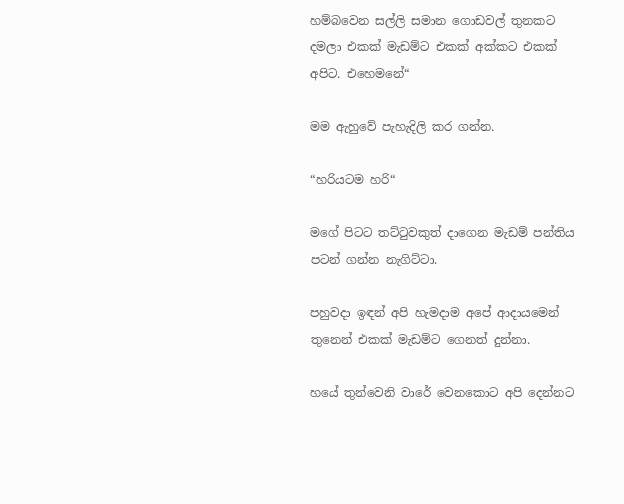හම්බවෙන සල්ලි සමාන ගොඩවල් තුනකට දමලා එකක් මැඩම්ට එකක් අක්කට එකක් අපිට. එහෙමනේ“

මම ඇහුවේ පැහැදිලි කර ගන්න.

“හරියටම හරි“

මගේ පිටට තට්ටුවකුත් දාගෙන මැඩම් පන්තිය පටන් ගන්න නැගිට්ටා.

පහුවදා ඉඳන් අපි හැමදාම අපේ ආදායමෙන් තුනෙන් එකක් මැඩම්ට ගෙනත් දුන්නා.

හයේ තුන්වෙනි වාරේ වෙනකොට අපි දෙන්නට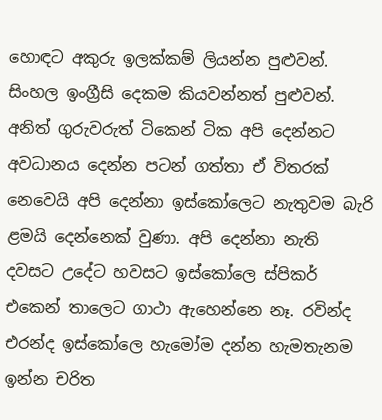හොඳට අකුරු ඉලක්කම් ලියන්න පුළුවන්. සිංහල ඉංග්‍රීසි දෙකම කියවන්නත් පුළුවන්. අනිත් ගුරුවරුත් ටිකෙන් ටික අපි දෙන්නට අවධානය දෙන්න පටන් ගත්තා ඒ විතරක් නෙවෙයි අපි දෙන්නා ඉස්කෝලෙට නැතුවම බැරි ළමයි දෙන්නෙක් වුණා. අපි දෙන්නා නැති දවසට උදේට හවසට ඉස්කෝලෙ ස්පිකර් එකෙන් තාලෙට ගාථා ඇහෙන්නෙ නෑ. රවින්ද එරන්ද ඉස්කෝලෙ හැමෝම දන්න හැමතැනම ඉන්න චරිත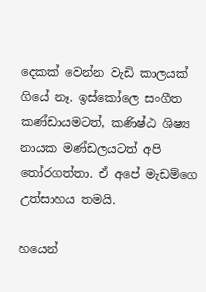දෙකක් වෙන්න වැඩි කාලයක් ගියේ නෑ. ඉස්කෝලෙ සංගීත කණ්ඩායමටත්, කණිෂ්ඨ ශිෂ්‍ය නායක මණ්ඩලයටත් අපි තෝරගත්තා. ඒ අපේ මැඩම්ගෙ උත්සාහය තමයි.

හයෙන්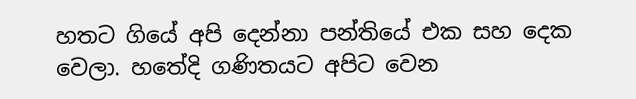හතට ගියේ අපි දෙන්නා පන්තියේ එක සහ දෙක වෙලා. හතේදි ගණිතයට අපිට වෙන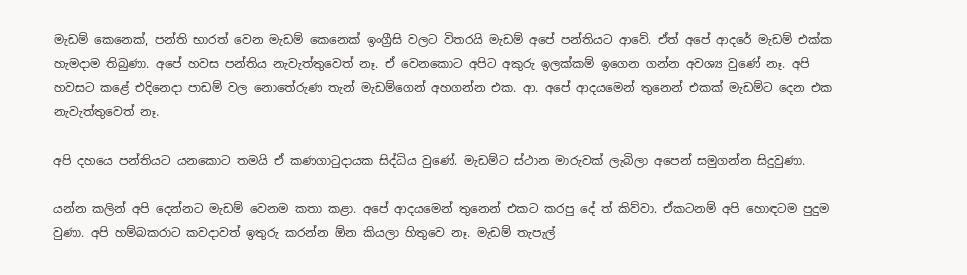මැඩම් කෙනෙක්, පන්ති භාරත් වෙන මැඩම් කෙනෙක් ඉංග්‍රීසි වලට විතරයි මැඩම් අපේ පන්තියට ආවේ. ඒත් අපේ ආදරේ මැඩම් එක්ක හැමදාම තිබුණා. අපේ හවස පන්තිය නැවැත්තුවෙත් නෑ. ඒ වෙනකොට අපිට අකුරු ඉලක්කම් ඉගෙන ගන්න අවශ්‍ය වුණේ නෑ. අපි හවසට කළේ එදිනෙදා පාඩම් වල නොතේරුණ තැන් මැඩම්ගෙන් අහගන්න එක. ආ. අපේ ආදයමෙන් තුනෙන් එකක් මැඩම්ට දෙන එක නැවැත්තුවෙත් නෑ.

අපි දහයෙ පන්තියට යනකොට තමයි ඒ කණගාටුදායක සිද්ධිය වුණේ. මැඩම්ට ස්ථාන මාරුවක් ලැබිලා අපෙන් සමුගන්න සිදුවුණා.

යන්න කලින් අපි දෙන්නට මැඩම් වෙනම කතා කළා. අපේ ආදයමෙන් තුනෙන් එකට කරපු දේ ත් කිව්වා. ඒකටනම් අපි හොඳටම පුදුම වුණා. අපි හම්බකරාට කවදාවත් ඉතුරු කරන්න ඕන කියලා හිතුවෙ නෑ. මැඩම් තැපැල්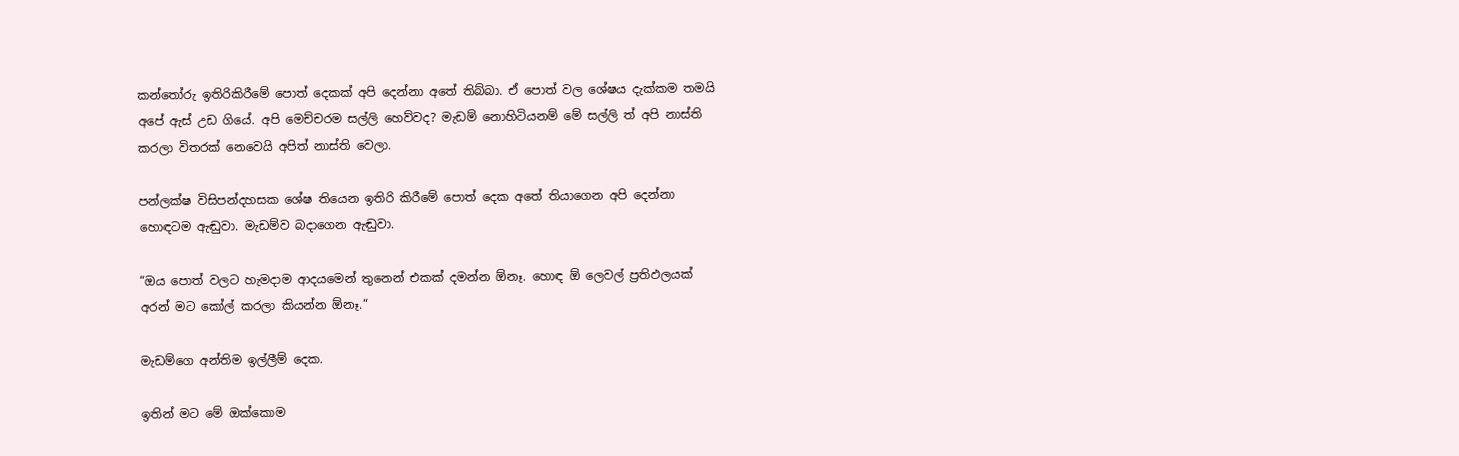කන්තෝරු ඉතිරිකිරීමේ පොත් දෙකක් අපි දෙන්නා අතේ තිබ්බා. ඒ පොත් වල ශේෂය දැක්කම තමයි අපේ ඇස් උඩ ගියේ. අපි මෙච්චරම සල්ලි හෙව්වද? මැඩම් නොහිටියනම් මේ සල්ලි ත් අපි නාස්ති කරලා විතරක් නෙවෙයි අපිත් නාස්ති වෙලා.

පන්ලක්ෂ විසිපන්දහසක ශේෂ තියෙන ඉතිරි කිරීමේ පොත් දෙක අතේ තියාගෙන අපි දෙන්නා හොඳටම ඇඬුවා. මැඩම්ව බදාගෙන ඇඬුවා.

“ඔය පොත් වලට හැමදාම ආදයමෙන් තුනෙන් එකක් දමන්න ඕනෑ. හොඳ ඕ ලෙවල් ප්‍රතිඵලයක් අරන් මට කෝල් කරලා කියන්න ඕනෑ.“

මැඩම්ගෙ අන්තිම ඉල්ලීම් දෙක.

ඉතින් මට මේ ඔක්කොම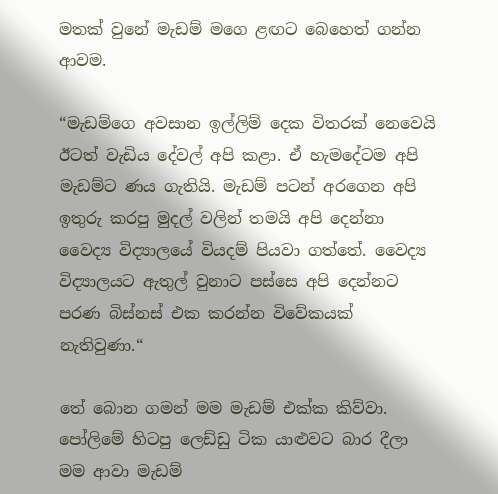මතක් වුනේ මැඩම් මගෙ ළඟට බෙහෙත් ගන්න ආවම.

“මැඩම්ගෙ අවසාන ඉල්ලිම් දෙක විතරක් නෙවෙයි ඊටත් වැඩිය දේවල් අපි කළා. ඒ හැමදේටම අපි මැඩම්ට ණය ගැතියි. මැඩම් පටන් අරගෙන අපි ඉතුරු කරපු මුදල් වලින් තමයි අපි දෙන්නා වෛද්‍ය විද්‍යාලයේ වියදම් පියවා ගත්තේ. වෛද්‍ය විද්‍යාලයට ඇතුල් වුනාට පස්සෙ අපි දෙන්නට පරණ බිස්නස් එක කරන්න විවේකයක් නැතිවුණා.“

තේ බොන ගමන් මම මැඩම් එක්ක කිව්වා. පෝලිමේ හිටපු ලෙඩ්ඩු ටික යාළුවට බාර දීලා මම ආවා මැඩම්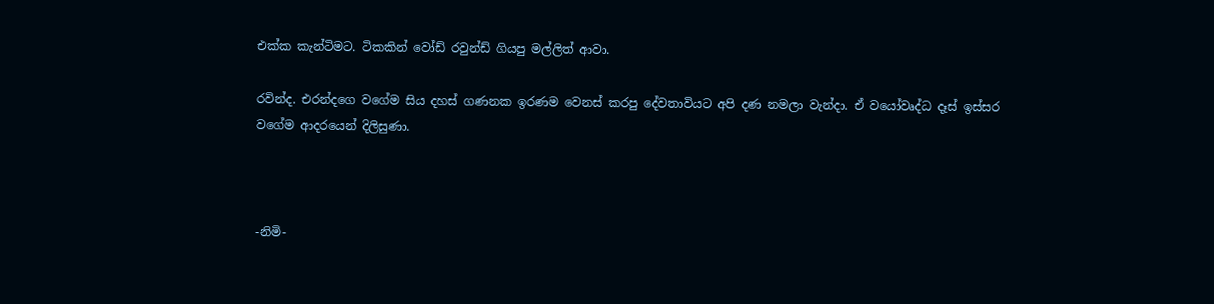එක්ක කැන්ටිමට. ටිකකින් වෝඩ් රවුන්ඩ් ගියපු මල්ලිත් ආවා.

රවින්ද. එරන්දගෙ වගේම සිය දහස් ගණනක ඉරණම වෙනස් කරපු දේවතාවියට අපි දණ නමලා වැන්දා. ඒ වයෝවෘද්ධ දෑස් ඉස්සර වගේම ආදරයෙන් දිලිසුණා.



-නිමි-